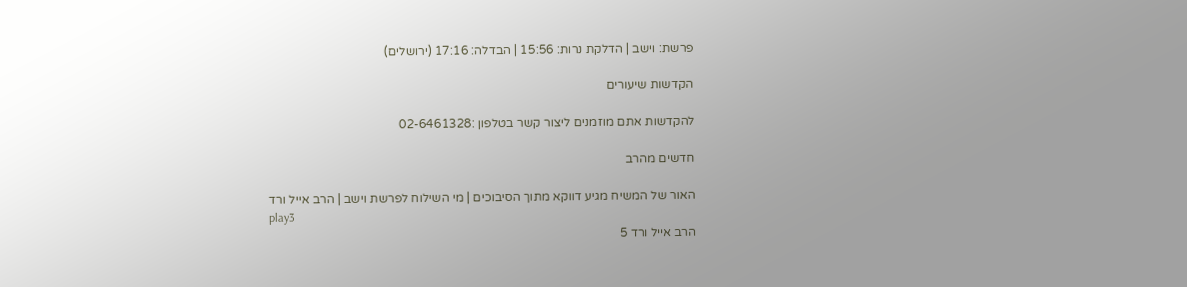פרשת: וישב | הדלקת נרות: 15:56 | הבדלה: 17:16 (ירושלים)

הקדשות שיעורים

להקדשות אתם מוזמנים ליצור קשר בטלפון :02-6461328

חדשים מהרב

האור של המשיח מגיע דווקא מתוך הסיבוכים | מי השילוח לפרשת וישב | הרב אייל ורד
play3
הרב אייל ורד 5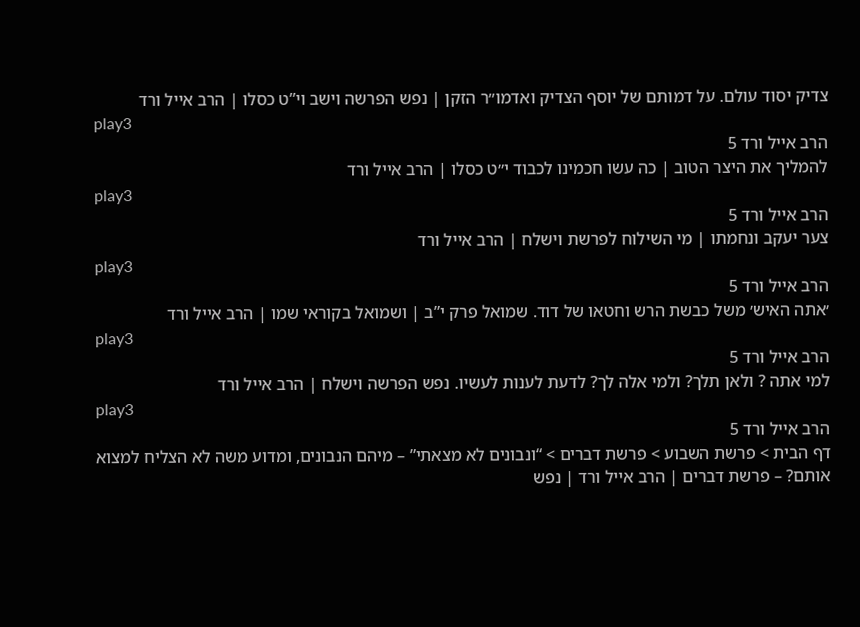צדיק יסוד עולם. על דמותם של יוסף הצדיק ואדמו״ר הזקן | נפש הפרשה וישב וי”ט כסלו | הרב אייל ורד
play3
הרב אייל ורד 5
להמליך את היצר הטוב | כה עשו חכמינו לכבוד י״ט כסלו | הרב אייל ורד
play3
הרב אייל ורד 5
צער יעקב ונחמתו | מי השילוח לפרשת וישלח | הרב אייל ורד
play3
הרב אייל ורד 5
׳אתה האיש׳ משל כבשת הרש וחטאו של דוד. שמואל פרק י”ב | ושמואל בקוראי שמו | הרב אייל ורד
play3
הרב אייל ורד 5
למי אתה ? ולאן תלך? ולמי אלה לך? לדעת לענות לעשיו. נפש הפרשה וישלח | הרב אייל ורד
play3
הרב אייל ורד 5
דף הבית > פרשת השבוע > פרשת דברים > “ונבונים לא מצאתי” – מיהם הנבונים, ומדוע משה לא הצליח למצוא אותם? – פרשת דברים | הרב אייל ורד | נפש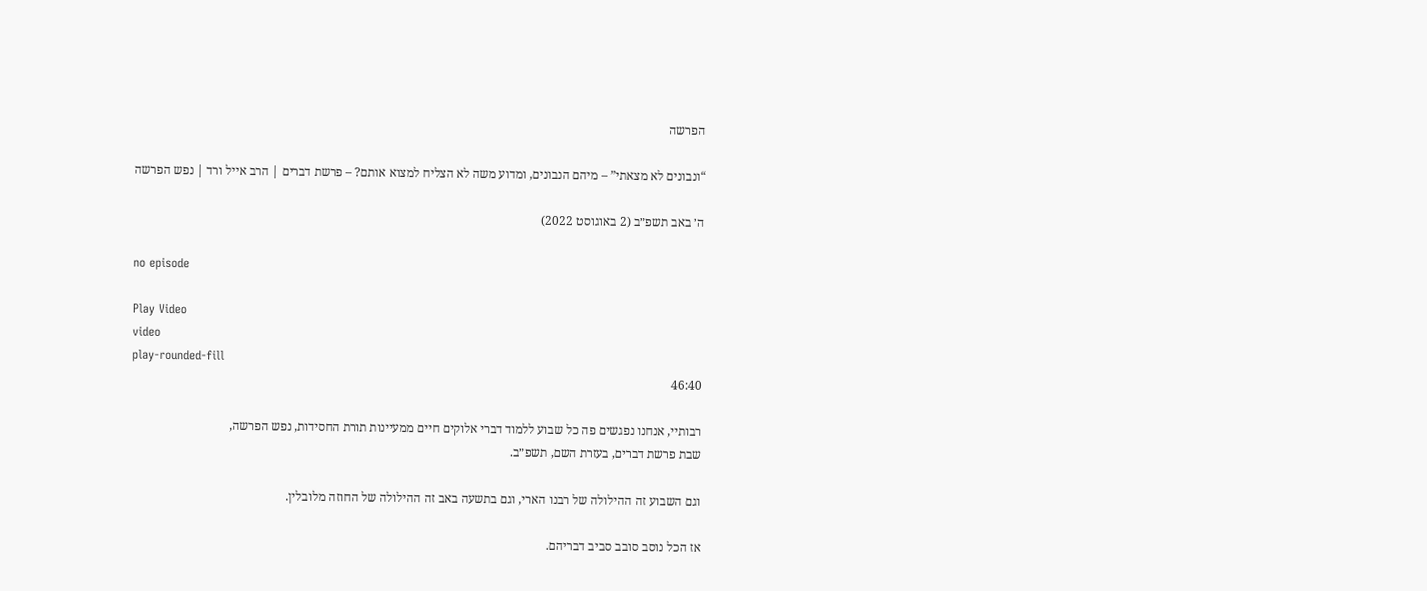הפרשה

“ונבונים לא מצאתי” – מיהם הנבונים, ומדוע משה לא הצליח למצוא אותם? – פרשת דברים | הרב אייל ורד | נפש הפרשה

ה׳ באב תשפ״ב (2 באוגוסט 2022)

no episode

Play Video
video
play-rounded-fill
46:40

רבותיי, אנחנו נפגשים פה כל שבוע ללמוד דברי אלוקים חיים ממעיינות תורת החסידות, נפש הפרשה,
שבת פרשת דברים, בעזרת השם, תשפ״ב.

וגם השבוע זה ההילולה של רבנו הארי, וגם בתשעה באב זה ההילולה של החוזה מלובלין.

אז הכל נוסב סובב סביב דבריהם.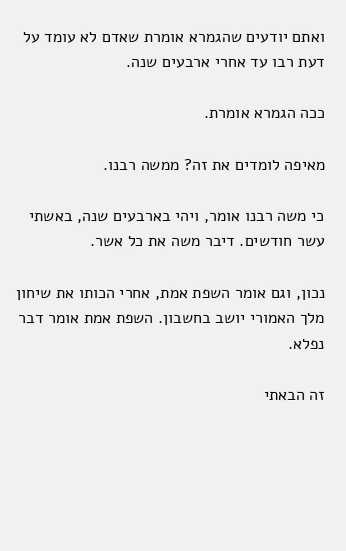ואתם יודעים שהגמרא אומרת שאדם לא עומד על דעת רבו עד אחרי ארבעים שנה.

ככה הגמרא אומרת.

מאיפה לומדים את זה? ממשה רבנו.

כי משה רבנו אומר, ויהי בארבעים שנה, באשתי עשר חודשים. דיבר משה את כל אשר.

נכון, וגם אומר השפת אמת, אחרי הכותו את שיחון מלך האמורי יושב בחשבון. השפת אמת אומר דבר נפלא.

זה הבאתי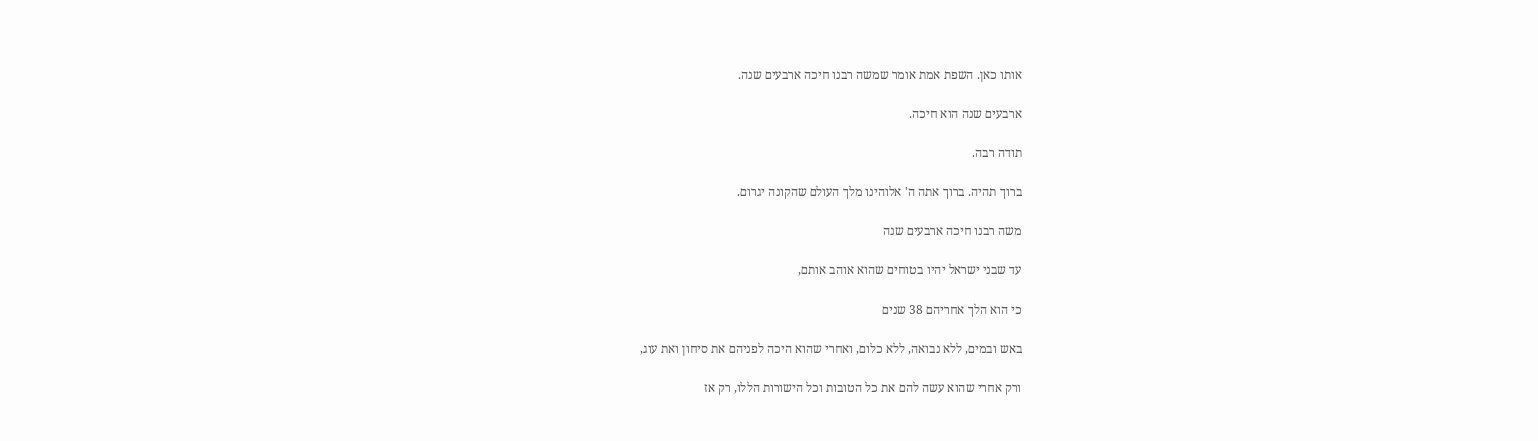אותו כאן. השפת אמת אומר שמשה רבנו חיכה ארבעים שנה.

ארבעים שנה הוא חיכה.

תודה רבה.

ברוך תהיה. ברוך אתה ה' אלוהינו מלך העולם שהקונה יגרום.

משה רבנו חיכה ארבעים שנה

עד שבני ישראל יהיו בטוחים שהוא אוהב אותם,

כי הוא הלך אחריהם 38 שנים

באש ובמים, ללא נבואה, ללא כלום, ואחרי שהוא היכה לפניהם את סיחון ואת עוג,

ורק אחרי שהוא עשה להם את כל הטובות וכל הישורות הללו, רק אז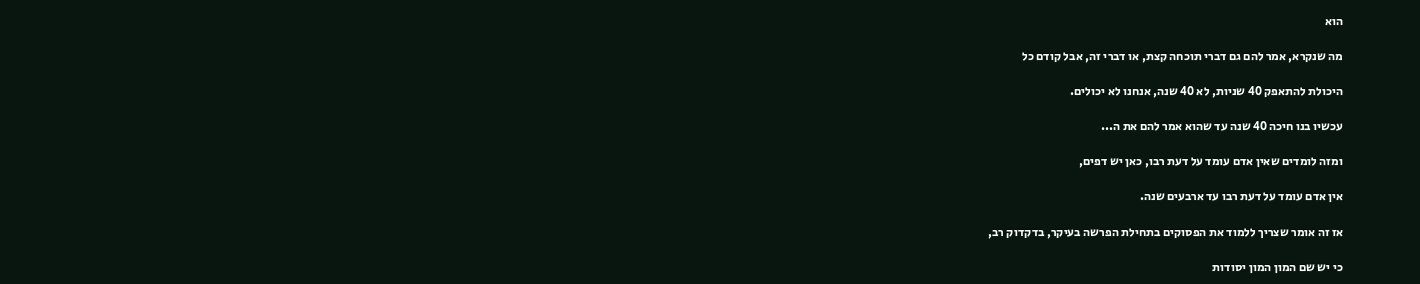הוא

מה שנקרא, אמר להם גם דברי תוכחה קצת, או דברי זה, אבל קודם כל

היכולת להתאפק 40 שניות, לא 40 שנה, אנחנו לא יכולים.

עכשיו בנו חיכה 40 שנה עד שהוא אמר להם את ה...

ומזה לומדים שאין אדם עומד על דעת רבו, כאן יש דפים,

אין אדם עומד על דעת רבו עד ארבעים שנה.

אז זה אומר שצריך ללמוד את הפסוקים בתחילת הפרשה בעיקר, בדקדוק רב,

כי יש שם המון המון יסודות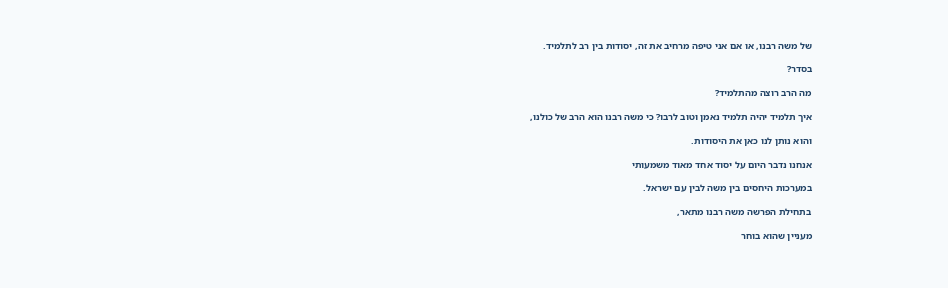של משה רבנו, או אם אני טיפה מרחיב את זה, יסודות בין רב לתלמיד.

בסדר?

מה הרב רוצה מהתלמיד?

איך תלמיד יהיה תלמיד נאמן וטוב לרבו? כי משה רבנו הוא הרב של כולנו,

והוא נותן לנו כאן את היסודות.

אנחנו נדבר היום על יסוד אחד מאוד משמעותי

במערכות היחסים בין משה לבין עם ישראל.

בתחילת הפרשה משה רבנו מתאר,

מעניין שהוא בוחר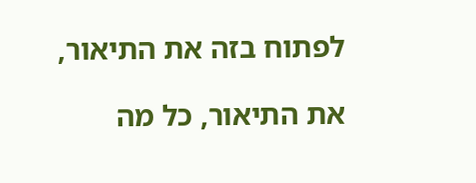לפתוח בזה את התיאור,

את התיאור, כל מה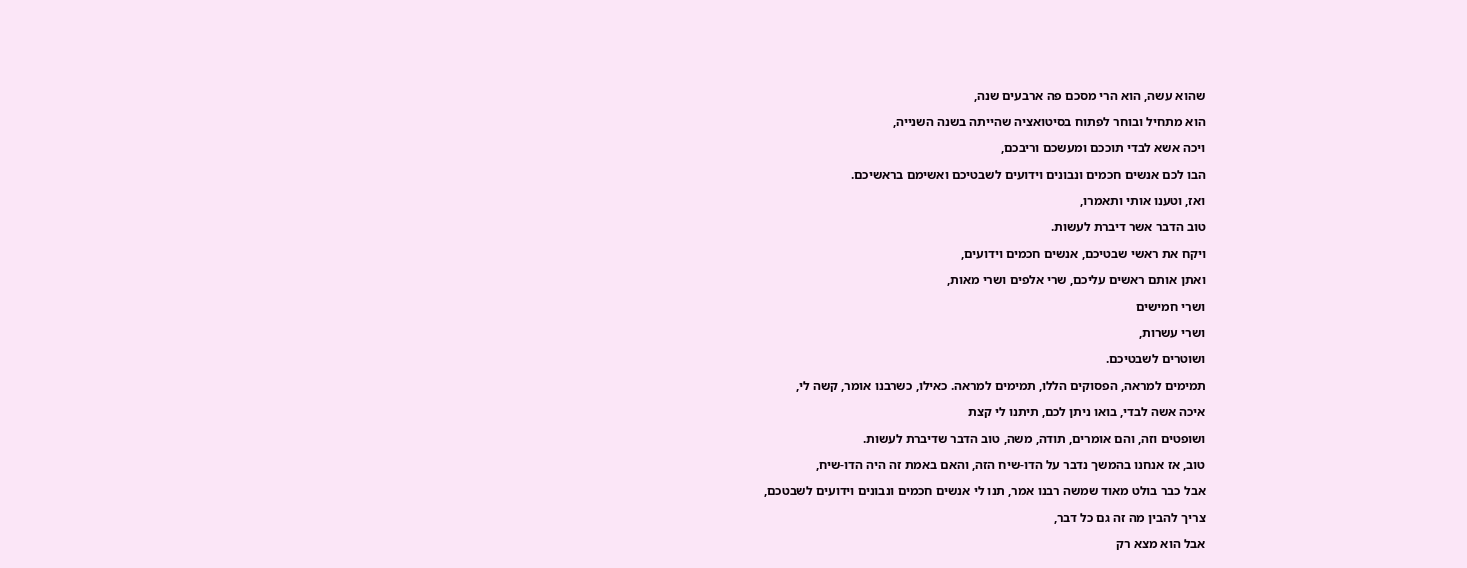שהוא עשה, הוא הרי מסכם פה ארבעים שנה,

הוא מתחיל ובוחר לפתוח בסיטואציה שהייתה בשנה השנייה,

ויכה אשא לבדי תוככם ומעשכם וריבכם,

הבו לכם אנשים חכמים ונבונים וידועים לשבטיכם ואשימם בראשיכם.

ואז, וטענו אותי ותאמרו,

טוב הדבר אשר דיברת לעשות.

ויקח את ראשי שבטיכם, אנשים חכמים וידועים,

ואתן אותם ראשים עליכם, שרי אלפים ושרי מאות,

ושרי חמישים

ושרי עשרות,

ושוטרים לשבטיכם.

תמימים למראה, הפסוקים הללו, תמימים למראה. כאילו, כשרבנו אומר, קשה לי,

איכה אשה לבדי, בואו ניתן לכם, תיתנו לי קצת

ושופטים וזה, והם אומרים, תודה, משה, טוב הדבר שדיברת לעשות.

טוב, אז אנחנו בהמשך נדבר על הדו-שיח הזה, והאם באמת זה היה הדו-שיח,

אבל כבר בולט מאוד שמשה רבנו אמר, תנו לי אנשים חכמים ונבונים וידועים לשבטכם,

צריך להבין מה זה גם כל דבר,

אבל הוא מצא רק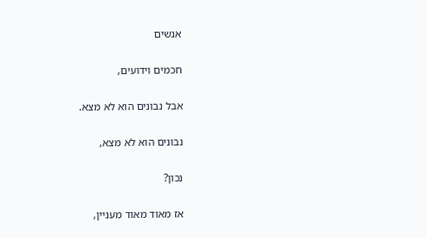אנשים

חכמים וידועים,

אבל נבונים הוא לא מצא.

נבונים הוא לא מצא,

נכון?

אז מאוד מאוד מעניין,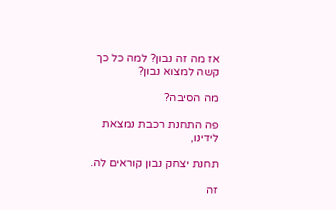אז מה זה נבון? למה כל כך קשה למצוא נבון?

מה הסיבה?

פה התחנת רכבת נמצאת לידינו,

תחנת יצחק נבון קוראים לה.

זה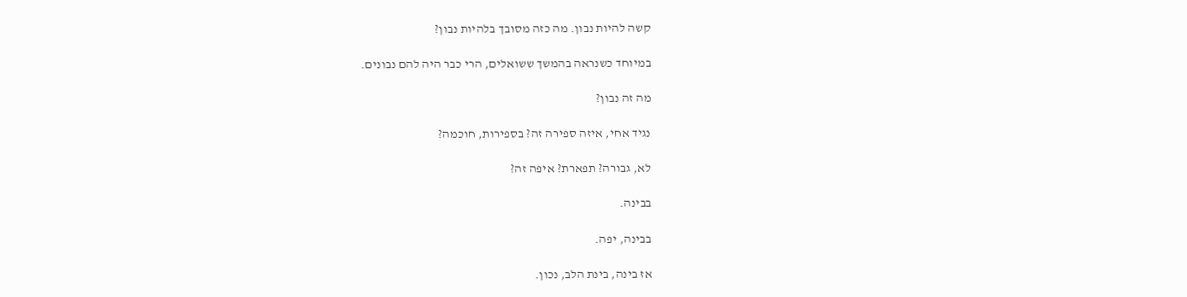קשה להיות נבון. מה כזה מסובך בלהיות נבון?

במיוחד כשנראה בהמשך ששואלים, הרי כבר היה להם נבונים.

מה זה נבון?

נגיד אחי, איזה ספירה זה? בספירות, חוכמה?

לא, גבורה? תפארת? איפה זה?

בבינה.

בבינה, יפה.

אז בינה, בינת הלב, נכון.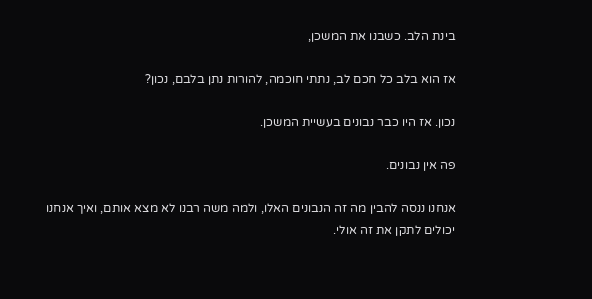בינת הלב. כשבנו את המשכן,

אז הוא בלב כל חכם לב, נתתי חוכמה, להורות נתן בלבם, נכון?

נכון. אז היו כבר נבונים בעשיית המשכן.

פה אין נבונים.

אנחנו ננסה להבין מה זה הנבונים האלו, ולמה משה רבנו לא מצא אותם, ואיך אנחנו יכולים לתקן את זה אולי.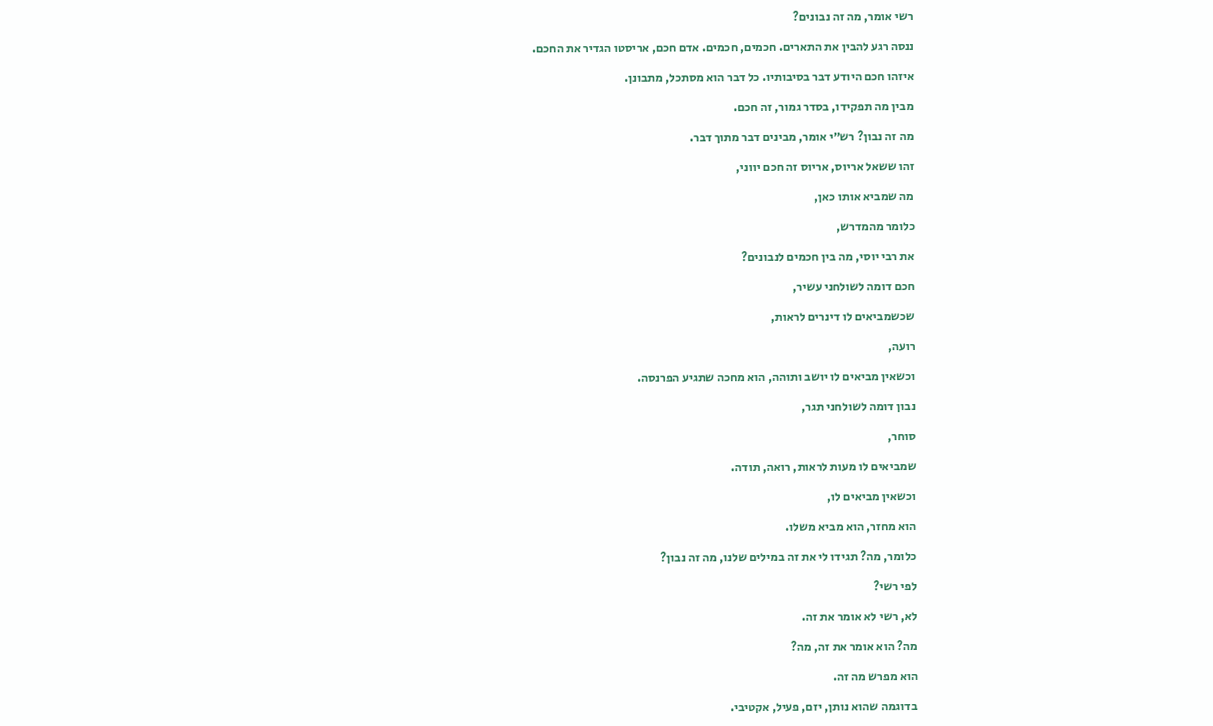רשי אומר, מה זה נבונים?

ננסה רגע להבין את התארים. חכמים, חכמים. אדם חכם, אריסטו הגדיר את החכם.

איזהו חכם היודע דבר בסיבותיו. כל דבר הוא מסתכל, מתבונן.

מבין מה תפקידו, בסדר גמור, זה חכם.

מה זה נבון? רש״י אומר, מבינים דבר מתוך דבר.

זהו ששאל אריוס, אריוס זה חכם יווני,

מה שמביא אותו כאן,

כלומר מהמדרש,

את רבי יוסי, מה בין חכמים לנבונים?

חכם דומה לשולחני עשיר,

שכשמביאים לו דינרים לראות,

רועה,

וכשאין מביאים לו יושב ותוהה, הוא מחכה שתגיע הפרנסה.

נבון דומה לשולחני תגר,

סוחר,

שמביאים לו מעות לראות, רואה, תודה.

וכשאין מביאים לו,

הוא מחזר, הוא מביא משלו.

כלומר, מה? תגידו לי את זה במילים שלנו, מה זה נבון?

לפי רשי?

לא, רשי לא אומר את זה.

מה? הוא אומר את זה, מה?

הוא מפרש מה זה.

בדוגמה שהוא נותן, יזם, פעיל, אקטיבי.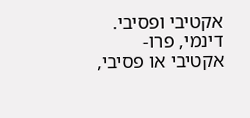אקטיבי ופסיבי. דינמי, פרו-אקטיבי או פסיבי,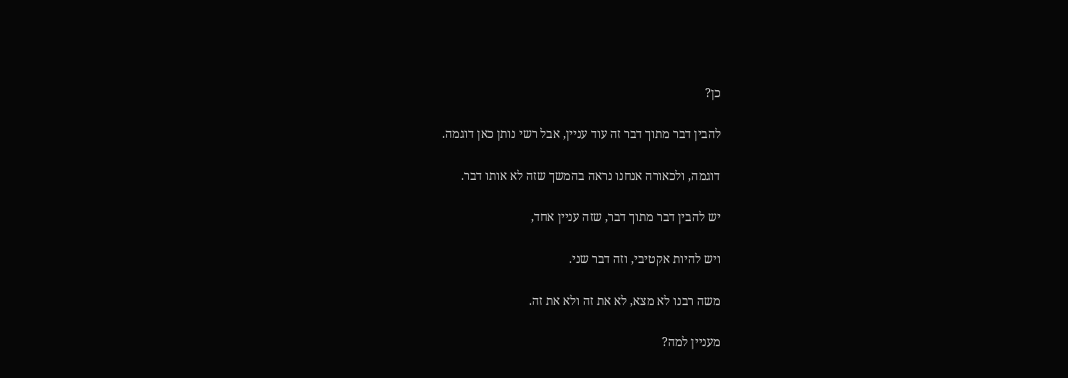כן?

להבין דבר מתוך דבר זה עוד עניין, אבל רשי נותן כאן דוגמה.

דוגמה, ולכאורה אנחנו נראה בהמשך שזה לא אותו דבר.

יש להבין דבר מתוך דבר, שזה עניין אחד,

ויש להיות אקטיבי, וזה דבר שני.

משה רבנו לא מצא, לא את זה ולא את זה.

מעניין למה?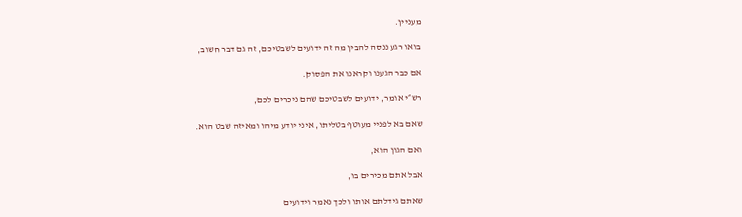מעניין.

בואו רגע ננסה להבין מה זה ידועים לשבטיכם, זה גם דבר חשוב,

אם כבר הגענו וקראנו את הפסוק.

רש״י אומר, ידועים לשבטיכם שהם ניכרים לכם,

שאם בא לפניי מעוטף בטליתו, איני יודע מיהו ומאיזה שבט הוא.

ואם הגון הוא,

אבל אתם מכירים בו,

שאתם גידלתם אותו ולכך נאמר וידועים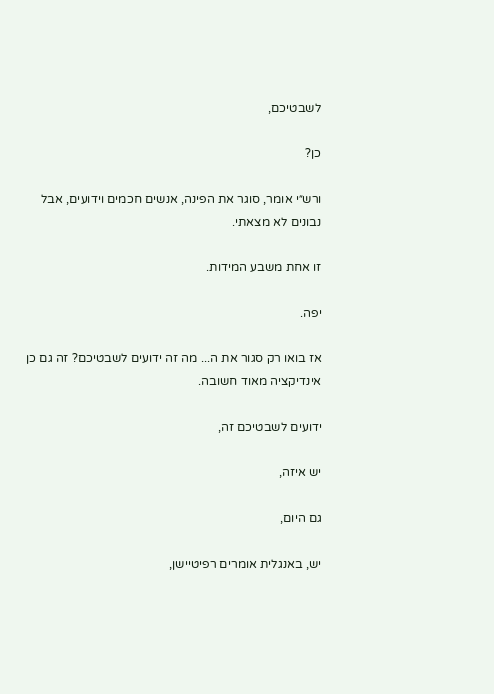לשבטיכם,

כן?

ורש״י אומר, סוגר את הפינה, אנשים חכמים וידועים, אבל נבונים לא מצאתי.

זו אחת משבע המידות.

יפה.

אז בואו רק סגור את ה... מה זה ידועים לשבטיכם? זה גם כן אינדיקציה מאוד חשובה.

ידועים לשבטיכם זה,

יש איזה,

גם היום,

יש, באנגלית אומרים רפיטיישן,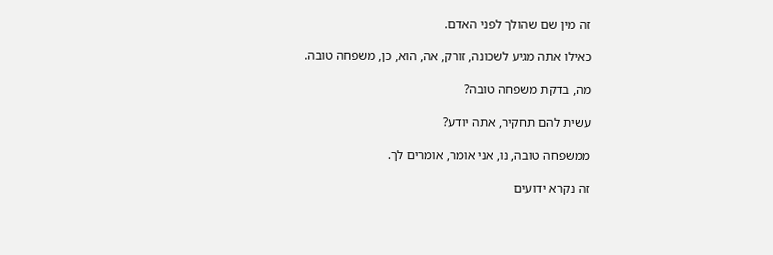זה מין שם שהולך לפני האדם.

כאילו אתה מגיע לשכונה, זורק, אה, הוא, כן, משפחה טובה.

מה, בדקת משפחה טובה?

עשית להם תחקיר, אתה יודע?

ממשפחה טובה, נו, אני אומר, אומרים לך.

זה נקרא ידועים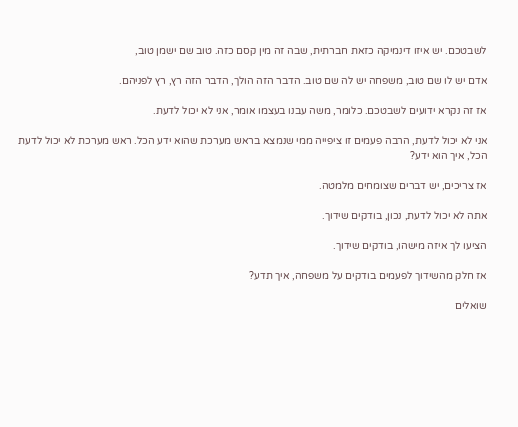לשבטכם. יש איזו דינמיקה כזאת חברתית, שבה זה מין קסם כזה. טוב שם ישמן טוב,

אדם יש לו שם טוב, משפחה יש לה שם טוב. הדבר הזה הולך, הדבר הזה רץ, רץ לפניהם.

אז זה נקרא ידועים לשבטכם. כלומר, משה עבנו בעצמו אומר, אני לא יכול לדעת.

אני לא יכול לדעת, הרבה פעמים זו ציפייה ממי שנמצא בראש מערכת שהוא ידע הכל. ראש מערכת לא יכול לדעת הכל, איך הוא ידע?

אז צריכים, יש דברים שצומחים מלמטה.

אתה לא יכול לדעת, נכון, בודקים שידוך.

הציעו לך איזה מישהו, בודקים שידוך.

אז חלק מהשידוך לפעמים בודקים על משפחה, איך תדע?

שואלים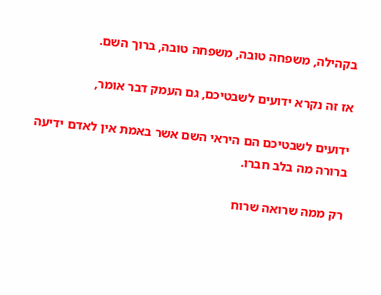בקהילה, משפחה טובה, משפחה טובה, ברוך השם.

אז זה נקרא ידועים לשבטיכם, גם העמק דבר אומר,

ידועים לשבטיכם הם היראי השם אשר באמת אין לאדם ידיעה ברורה מה בלב חברו.

רק ממה שרואה שרוח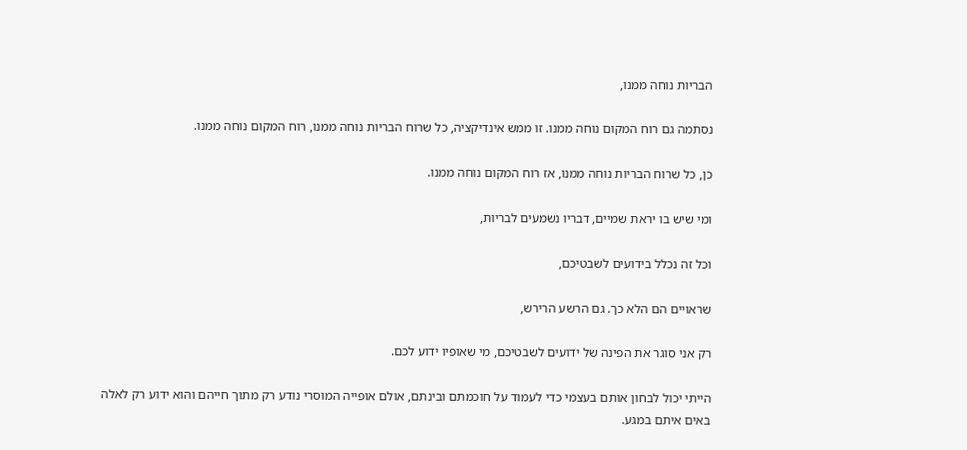הבריות נוחה ממנו,

נסתמה גם רוח המקום נוחה ממנו. זו ממש אינדיקציה, כל שרוח הבריות נוחה ממנו, רוח המקום נוחה ממנו.

כן, כל שרוח הבריות נוחה ממנו, אז רוח המקום נוחה ממנו.

ומי שיש בו יראת שמיים, דבריו נשמעים לבריות,

וכל זה נכלל בידועים לשבטיכם,

שראויים הם הלא כך. גם הרשע הרירש,

רק אני סוגר את הפינה של ידועים לשבטיכם, מי שאופיו ידוע לכם.

הייתי יכול לבחון אותם בעצמי כדי לעמוד על חוכמתם ובינתם, אולם אופייה המוסרי נודע רק מתוך חייהם והוא ידוע רק לאלה באים איתם במגע.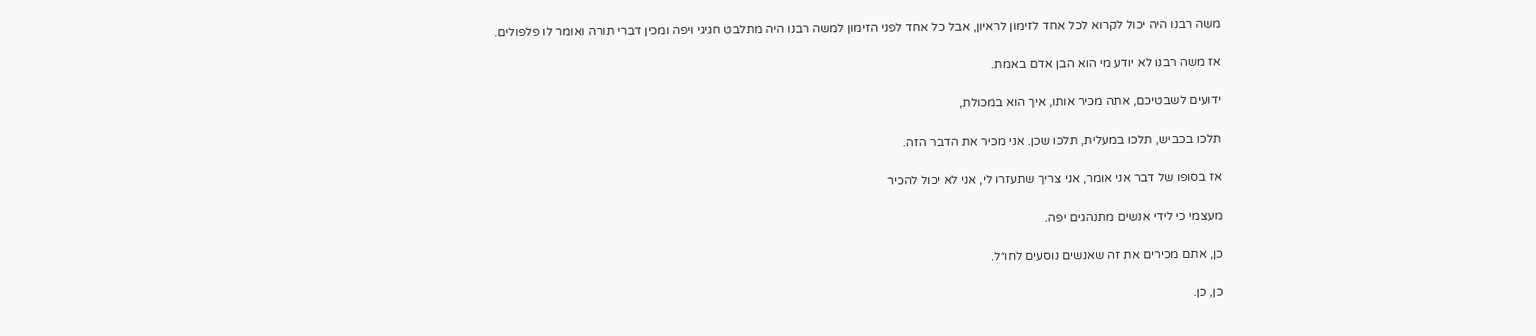משה רבנו היה יכול לקרוא לכל אחד לזימון לראיון, אבל כל אחד לפני הזימון למשה רבנו היה מתלבט חגיגי ויפה ומכין דברי תורה ואומר לו פלפולים.

אז משה רבנו לא יודע מי הוא הבן אדם באמת.

ידועים לשבטיכם, אתה מכיר אותו, איך הוא במכולת,

תלכו בכביש, תלכו במעלית, תלכו שכן. אני מכיר את הדבר הזה.

אז בסופו של דבר אני אומר, אני צריך שתעזרו לי, אני לא יכול להכיר

מעצמי כי לידי אנשים מתנהגים יפה.

כן, אתם מכירים את זה שאנשים נוסעים לחו״ל.

כן, כן.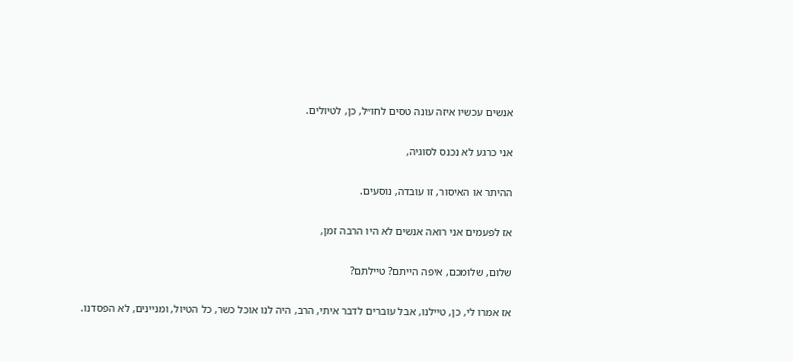אנשים עכשיו איזה עונה טסים לחו״ל, כן, לטיולים.

אני כרגע לא נכנס לסוגיה,

ההיתר או האיסור, זו עובדה, נוסעים.

אז לפעמים אני רואה אנשים לא היו הרבה זמן,

שלום, שלומכם, איפה הייתם? טיילתם?

אז אמרו לי, כן, טיילנו, אבל עוברים לדבר איתי, הרב, היה לנו אוכל כשר, כל הטיול, ומניינים, לא הפסדנו.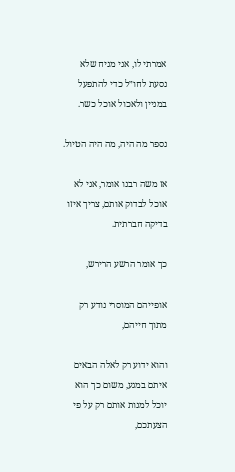אמרתי לו, אני מניח שלא נסעת לחו״ל כדי להתפעל במניין ולאכול אוכל כשר.

נספר מה היה, מה היה הטיול.

אז משה רבנו אומר, אני לא אוכל לבדוק אותם, צריך איזו בדיקה חברתית.

כך אומר הרשע הרירש,

אופייהם המוסרי נודע רק מתוך חייהם,

והוא ידוע רק לאלה הבאים איתם במגע, משום כך הוא יוכל למנות אותם רק על פי הצעתכם,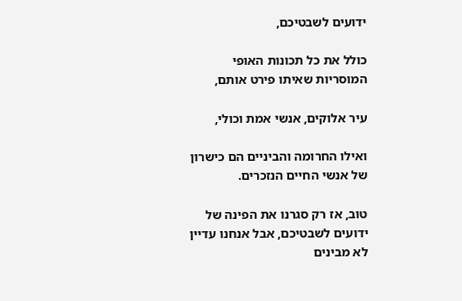ידועים לשבטיכם,

כולל את כל תכונות האופי המוסריות שאיתו פירט אותם,

עיר אלוקים, אנשי אמת וכולי,

ואילו החרומה והביניים הם כישרון של אנשי החיים הנזכרים.

טוב, אז רק סגרנו את הפינה של ידועים לשבטיכם, אבל אנחנו עדיין לא מבינים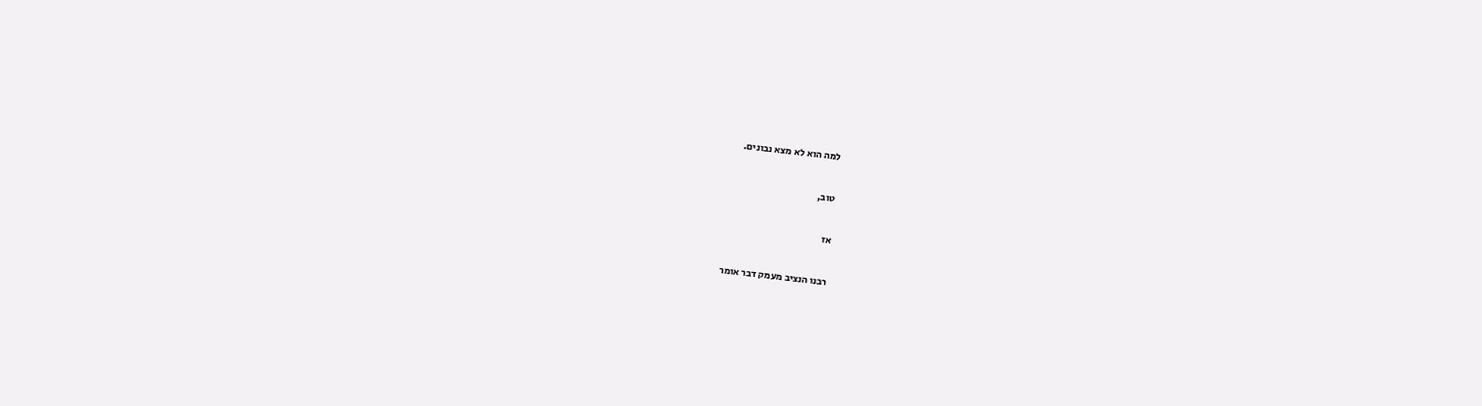למה הוא לא מצא נבונים.

טוב,

אז

רבנו הנציב מעמק דבר אומר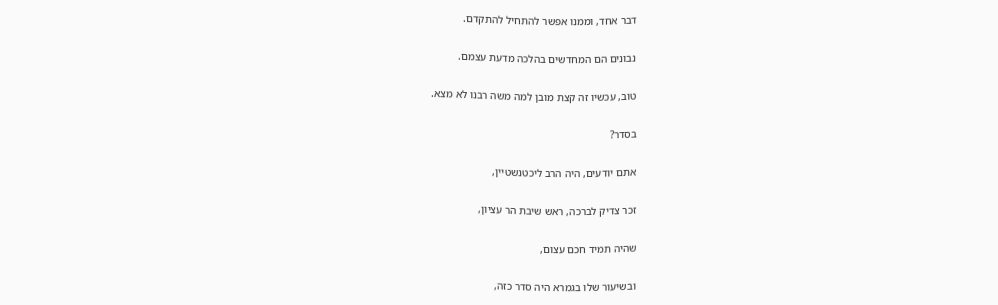דבר אחד, וממנו אפשר להתחיל להתקדם.

נבונים הם המחדשים בהלכה מדעת עצמם.

טוב, עכשיו זה קצת מובן למה משה רבנו לא מצא.

בסדר?

אתם יודעים, היה הרב ליכטנשטיין,

זכר צדיק לברכה, ראש שיבת הר עציון,

שהיה תמיד חכם עצום,

ובשיעור שלו בגמרא היה סדר כזה,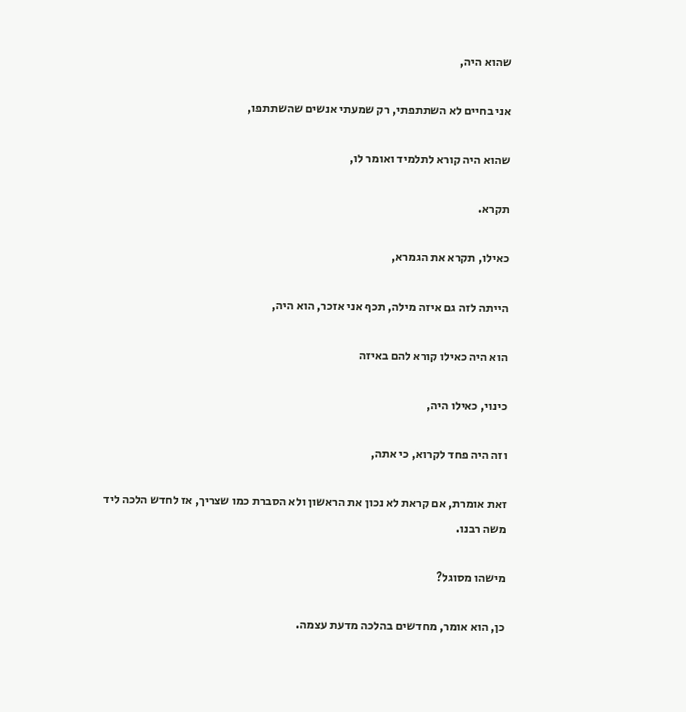שהוא היה,

אני בחיים לא השתתפתי, רק שמעתי אנשים שהשתתפו,

שהוא היה קורא לתלמיד ואומר לו,

תקרא.

כאילו, תקרא את הגמרא,

הייתה לזה גם איזה מילה, תכף אני אזכר, הוא היה,

הוא היה כאילו קורא להם באיזה

כינוי, כאילו היה,

וזה היה פחד לקרוא, כי אתה,

זאת אומרת, אם קראת לא נכון את הראשון ולא הסברת כמו שצריך, אז לחדש הלכה ליד משה רבנו.

מישהו מסוגל?

כן, הוא אומר, מחדשים בהלכה מדעת עצמה.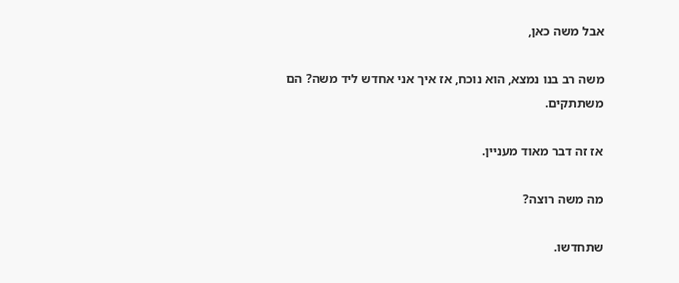אבל משה כאן,

משה רב בנו נמצא, הוא נוכח, אז איך אני אחדש ליד משה? הם משתתקים.

אז זה דבר מאוד מעניין.

מה משה רוצה?

שתחדשו.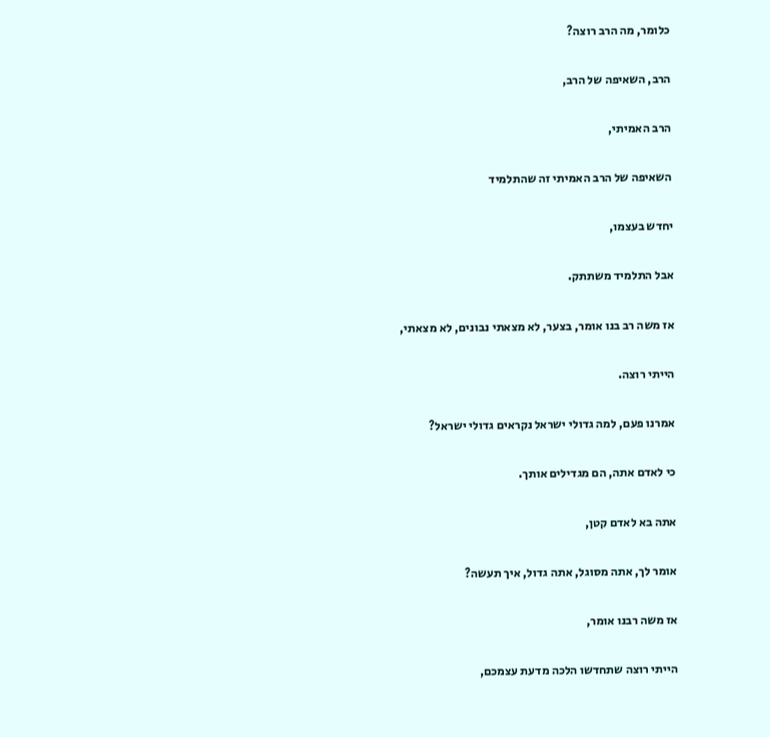כלומר, מה הרב רוצה?

הרב, השאיפה של הרב,

הרב האמיתי,

השאיפה של הרב האמיתי זה שהתלמיד

יחדש בעצמו,

אבל התלמיד משתתק.

אז משה רב בנו אומר, בצער, לא מצאתי נבונים, לא מצאתי,

הייתי רוצה.

אמרנו פעם, למה גדולי ישראל נקראים גדולי ישראל?

כי לאדם אתה, הם מגדילים אותך.

אתה בא לאדם קטן,

אומר לך, אתה מסוגל, אתה גדול, איך תעשה?

אז משה רבנו אומר,

הייתי רוצה שתחדשו הלכה מדעת עצמכם,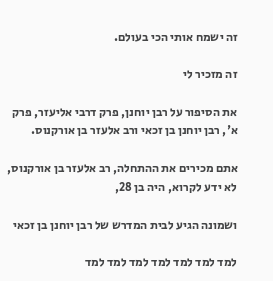זה ישמח אותי הכי בעולם.

זה מזכיר לי

את הסיפור על רבן יוחנן, פרק דרבי אליעזר, פרק א', רבן יוחנן בן זכאי ורב אלעזר בן אורקנוס.

אתם מכירים את ההתחלה, רב אלעזר בן אורקנוס, לא ידע לקרוא, היה בן 28,

ושמונה הגיע לבית המדרש של רבן יוחנן בן זכאי

למד למד למד למד למד למד למד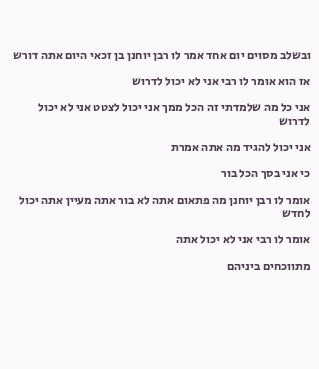ובשלב מסוים יום אחד אמר לו רבן יוחנן בן זכאי היום אתה דורש

אז הוא אומר לו רבי אני לא יכול לדרוש

אני כל מה שלמדתי זה הכל ממך אני יכול לצטט אני לא יכול לדרוש

אני יכול להגיד מה אתה אמרת

כי אני בסך הכל בור

אומר לו רבן יוחנן מה פתאום אתה לא בור אתה מעיין אתה יכול לחדש

אומר לו רבי אני לא יכול אתה

מתווכחים ביניהם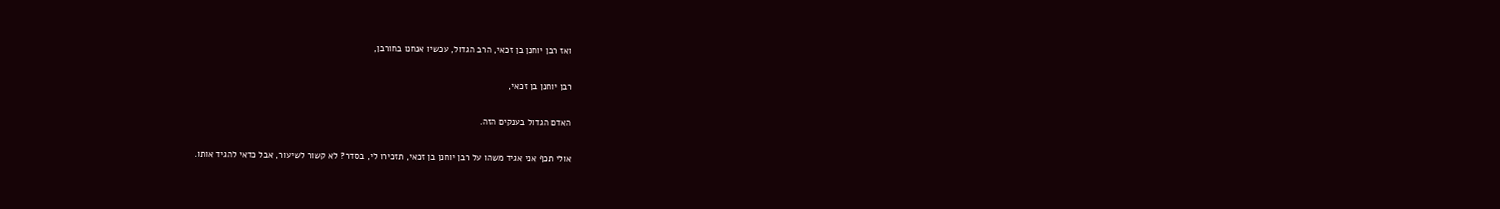ואז רבן יוחנן בן זכאי, הרב הגדול, עכשיו אנחנו בחורבן,

רבן יוחנן בן זכאי,

האדם הגדול בענקים הזה.

אולי תכף אני אגיד משהו על רבן יוחנן בן זכאי, תזכירו לי, בסדר? לא קשור לשיעור, אבל כדאי להגיד אותו.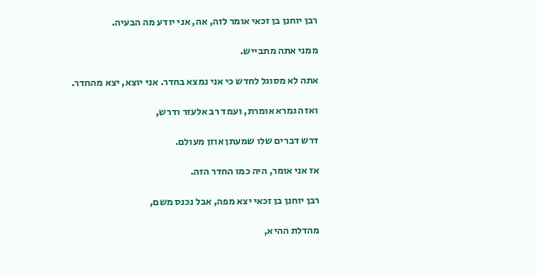רבן יוחנן בן זכאי אומר לזה, אה, אני יודע מה הבעיה.

ממני אתה מתבייש.

אתה לא מסוגל לחדש כי אני נמצא בחדר. אני יוצא, יצא מהחדר.

ואז הגמרא אומרת, ועמד רב אלעזר ודרש,

דרש דברים שלו שמעתן אוזן מעולם.

אז אני אומר, היה כמו החדר הזה.

רבן יוחנן בן זכאי יצא מפה, אבל נכנס משם,

מהדלת ההיא,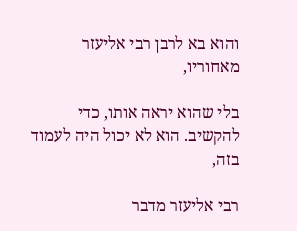והוא בא לרבן רבי אליעזר מאחוריו,

בלי שהוא יראה אותו, כדי להקשיב. הוא לא יכול היה לעמוד בזה,

רבי אליעזר מדבר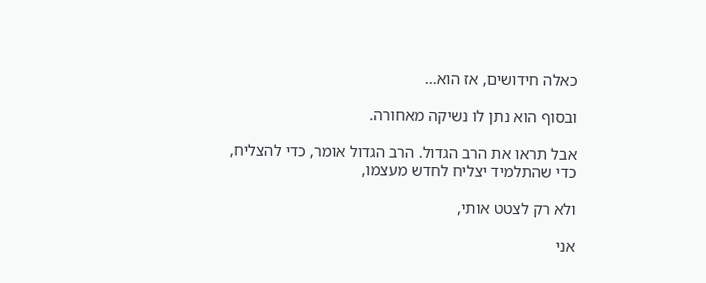כאלה חידושים, אז הוא...

ובסוף הוא נתן לו נשיקה מאחורה.

אבל תראו את הרב הגדול. הרב הגדול אומר, כדי להצליח, כדי שהתלמיד יצליח לחדש מעצמו,

ולא רק לצטט אותי,

אני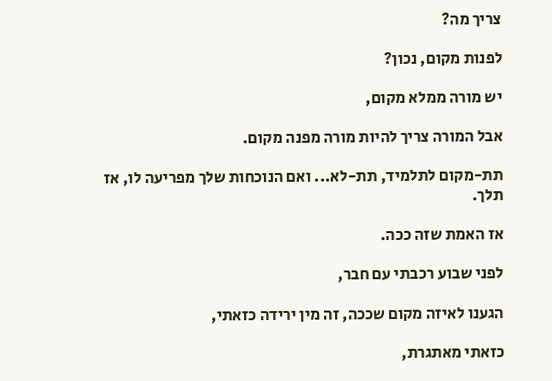צריך מה?

לפנות מקום, נכון?

יש מורה ממלא מקום,

אבל המורה צריך להיות מורה מפנה מקום.

תת-מקום לתלמיד, תת-לא... ואם הנוכחות שלך מפריעה לו, אז תלך.

אז האמת שזה ככה.

לפני שבוע רכבתי עם חבר,

הגענו לאיזה מקום שככה, זה מין ירידה כזאתי,

כזאתי מאתגרת,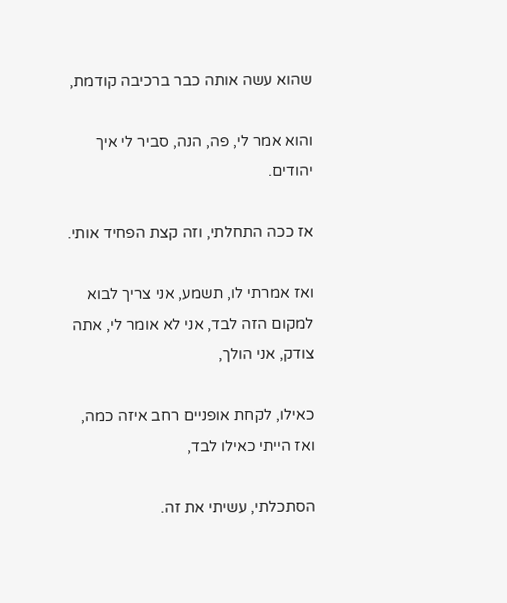שהוא עשה אותה כבר ברכיבה קודמת,

והוא אמר לי, פה, הנה, סביר לי איך יהודים.

אז ככה התחלתי, וזה קצת הפחיד אותי.

ואז אמרתי לו, תשמע, אני צריך לבוא למקום הזה לבד, אני לא אומר לי, אתה צודק, אני הולך,

כאילו, לקחת אופניים רחב איזה כמה, ואז הייתי כאילו לבד,

הסתכלתי, עשיתי את זה.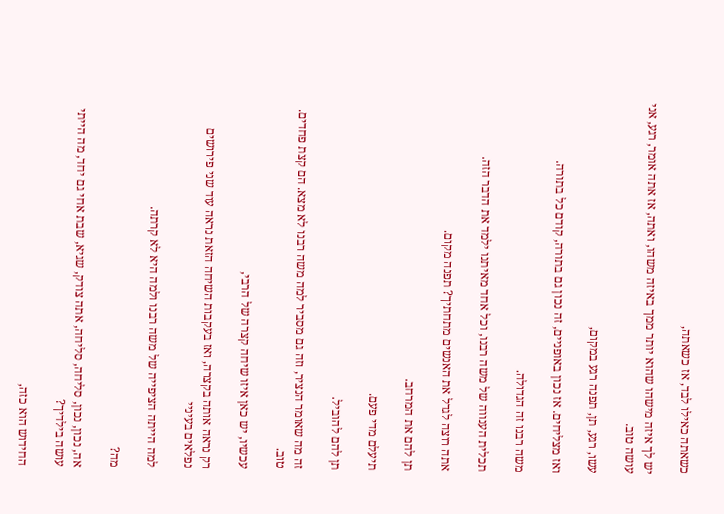כשאתה כאילו לבד, אז כשאתה,

יש לך איזה מישהו שהוא יותר ממך באיזה משהו, ואתה, אז אתה אומר, רגע, אני עושה טוב.

עשו, רגע, תן, תפנה רגע במקום,

ואז מצליחים. אז נכון באופניים, זה נכון גם בתורה, קודם כל בתורה.

משה רבנו זה הגדולה.

תכלית הענווה של משה רבנו, וכל אחד מאיתנו ילמד את הדבר הזה.

אתה רוצה לגדל את האנשים מתחתיך? תפנה מקום.

תן להם את המרחב.

תיעלם מדי פעם.

תן להם להוביל.

זה מה שאומר הנציר, וזה גם מסביר למה משה רבנו לא מצא. הם קצת פחדים. טוב.

עכשיו, יש כאן איזו שיחה קצרה של הרבי,

רק נראה אותה בקצרה, ואז בעקבות השיחה הזאת נראה עוד שני פירושים נפלאים בעיניי

למה הייתה הציפייה של משה רבנו ולמה היא לא קרתה.

מה?

אה, נכון, נכון, סליחה, סליחה, אתה צודק, שגיא, שבת אחי גם יחד, מה הייתי עושה בילדיך?

החידוש הוא כזה,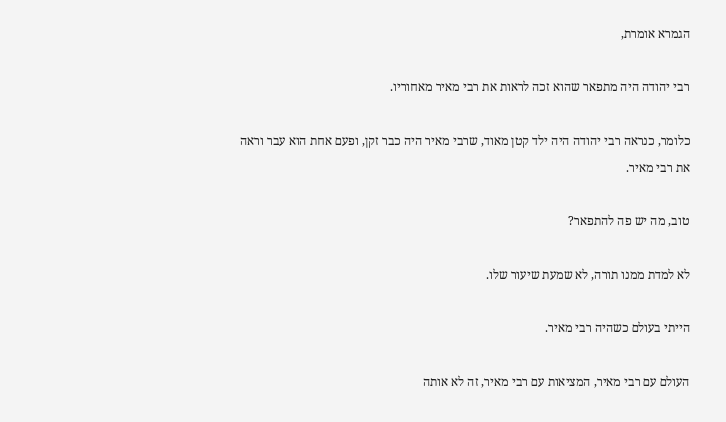הגמרא אומרת,

רבי יהודה היה מתפאר שהוא זכה לראות את רבי מאיר מאחוריו.

כלומר, כנראה רבי יהודה היה ילד קטן מאוד, שרבי מאיר היה כבר זקן, ופעם אחת הוא עבר וראה את רבי מאיר.

טוב, מה יש פה להתפאר?

לא למדת ממנו תורה, לא שמעת שיעור שלו.

הייתי בעולם כשהיה רבי מאיר.

העולם עם רבי מאיר, המציאות עם רבי מאיר, זה לא אותה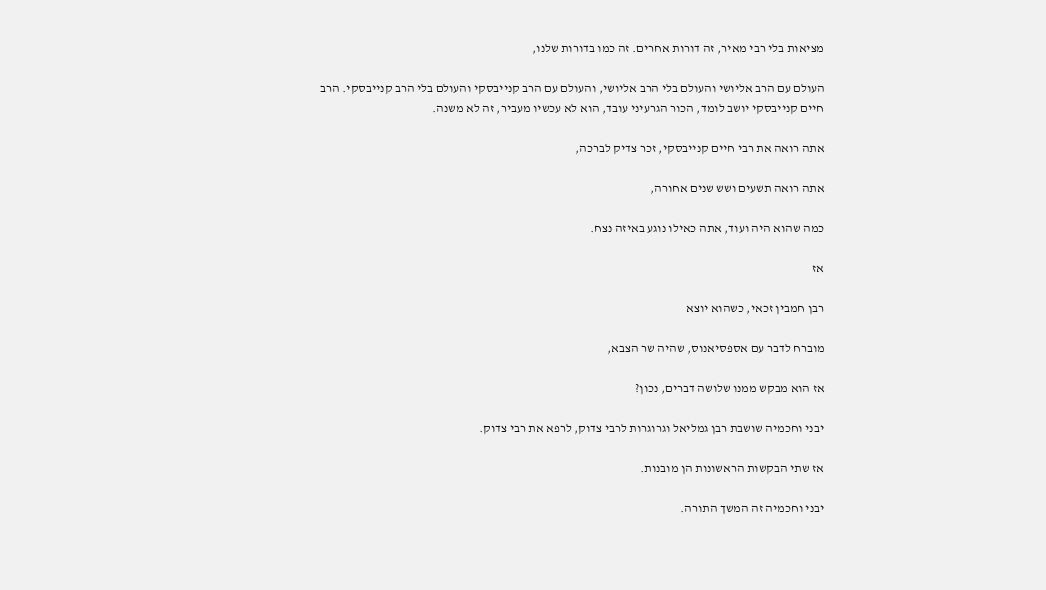מציאות בלי רבי מאיר, זה דורות אחרים. זה כמו בדורות שלנו,

העולם עם הרב אליושי והעולם בלי הרב אליושי, והעולם עם הרב קנייבסקי והעולם בלי הרב קנייבסקי. הרב חיים קנייבסקי יושב לומד, הכור הגרעיני עובד, הוא לא עכשיו מעביר, זה לא משנה.

אתה רואה את רבי חיים קנייבסקי, זכר צדיק לברכה,

אתה רואה תשעים ושש שנים אחורה,

כמה שהוא היה ועוד, אתה כאילו נוגע באיזה נצח.

אז

רבן חמבין זכאי, כשהוא יוצא

מוברח לדבר עם אספסיאנוס, שהיה שר הצבא,

אז הוא מבקש ממנו שלושה דברים, נכון?

יבני וחכמיה שושבת רבן גמליאל וגרוגרות לרבי צדוק, לרפא את רבי צדוק.

אז שתי הבקשות הראשונות הן מובנות.

יבני וחכמיה זה המשך התורה.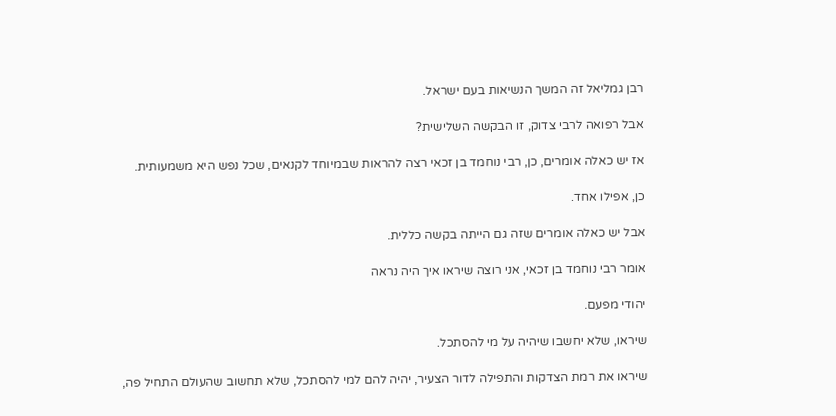רבן גמליאל זה המשך הנשיאות בעם ישראל.

אבל רפואה לרבי צדוק, זו הבקשה השלישית?

אז יש כאלה אומרים, כן, רבי נוחמד בן זכאי רצה להראות שבמיוחד לקנאים, שכל נפש היא משמעותית.

כן, אפילו אחד.

אבל יש כאלה אומרים שזה גם הייתה בקשה כללית.

אומר רבי נוחמד בן זכאי, אני רוצה שיראו איך היה נראה

יהודי מפעם.

שיראו, שלא יחשבו שיהיה על מי להסתכל.

שיראו את רמת הצדקות והתפילה לדור הצעיר, יהיה להם למי להסתכל, שלא תחשוב שהעולם התחיל פה,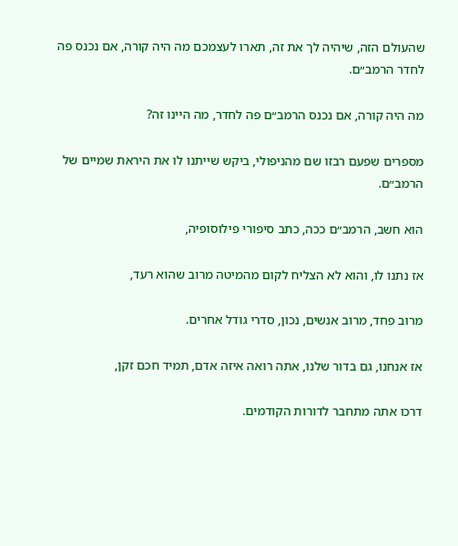שהעולם הזה, שיהיה לך את זה, תארו לעצמכם מה היה קורה, אם נכנס פה לחדר הרמב״ם.

מה היה קורה, אם נכנס הרמב״ם פה לחדר, מה היינו זה?

מספרים שפעם רבזו שם מהניפולי, ביקש שייתנו לו את היראת שמיים של הרמב״ם.

הוא חשב, הרמב״ם ככה, כתב סיפורי פילוסופיה,

אז נתנו לו, והוא לא הצליח לקום מהמיטה מרוב שהוא רעד,

מרוב פחד, מרוב אנשים, נכון, סדרי גודל אחרים.

אז אנחנו, גם בדור שלנו, אתה רואה איזה אדם, תמיד חכם זקן,

דרכו אתה מתחבר לדורות הקודמים.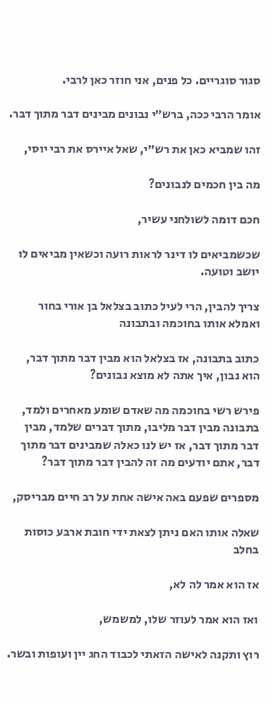סגור סוגריים. כל פנים, אני חוזר כאן לרבי.

אומר הרבי ככה, ברש״י נבונים מבינים דבר מתוך דבר.

זהו שמביא כאן את רש״י, שאל איירס את רבי יוסי,

מה בין חכמים לנבונים?

חכם דומה לשולחני עשיר,

שכשמביאים לו דינר לראות רועה וכשאין מביאים לו יושב וטועה.

צריך להבין, הרי לעיל כתוב בצלאל בן אורי בחור ואמלא אותו בחוכמה ובתבונה

כתוב בתבונה, אז בצלאל הוא מבין דבר מתוך דבר, הוא נבון, איך אתה לא מוצא נבונים?

פירש רשי בחוכמה מה שאדם שומע מאחרים ולמד, בתבונה מבין דבר מליבו, מתוך דברים שלמד, מבין דבר מתוך דבר, אז יש לנו כאלה שמבינים דבר מתוך דבר, אתם יודעים מה זה להבין דבר מתוך דבר?

מספרים שפעם באה אישה אחת על רב חיים מבריסק,

שאלה אותו האם ניתן לצאת ידי חובת ארבע כוסות בחלב

אז הוא אמר לה לא,

ואז הוא אמר לעוזר שלו, למשמש,

רוץ ותקנה לאישה הזאתי לכבוד החג יין ועופות ובשר.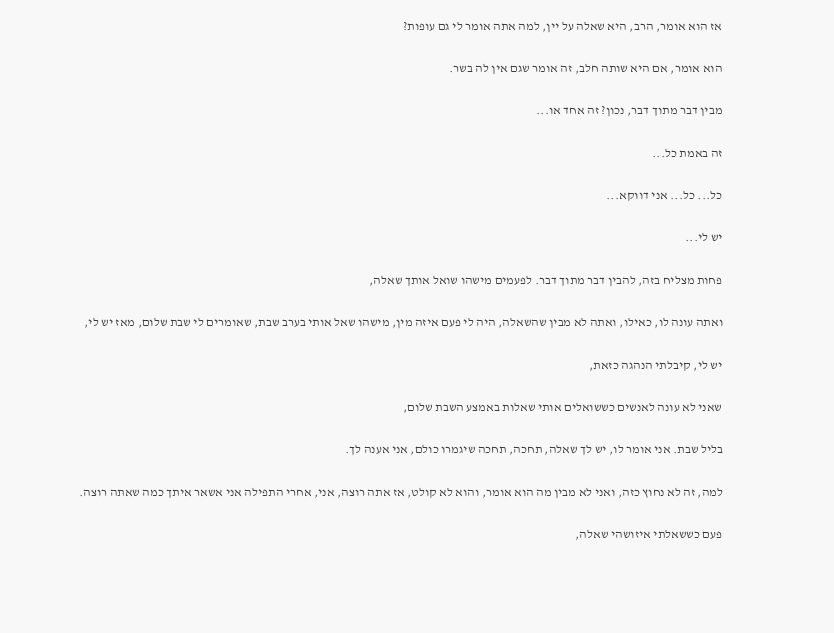אז הוא אומר, הרב, היא שאלה על יין, למה אתה אומר לי גם עופות?

הוא אומר, אם היא שותה חלב, זה אומר שגם אין לה בשר.

מבין דבר מתוך דבר, נכון? זה אחד או...

זה באמת כל...

כל... כל... אני דווקא...

יש לי...

פחות מצליח בזה, להבין דבר מתוך דבר. לפעמים מישהו שואל אותך שאלה,

ואתה עונה לו, כאילו, ואתה לא מבין שהשאלה, היה לי פעם איזה מין, מישהו שאל אותי בערב שבת, שאומרים לי שבת שלום, מאז יש לי,

יש לי, קיבלתי הנהגה כזאת,

שאני לא עונה לאנשים כששואלים אותי שאלות באמצע השבת שלום,

בליל שבת. אני אומר לו, יש לך שאלה, תחכה, תחכה שיגמרו כולם, אני אענה לך.

למה, זה לא נחוץ כזה, ואני לא מבין מה הוא אומר, והוא לא קולט, אז אתה רוצה, אני, אחרי התפילה אני אשאר איתך כמה שאתה רוצה.

פעם כששאלתי איזושהי שאלה,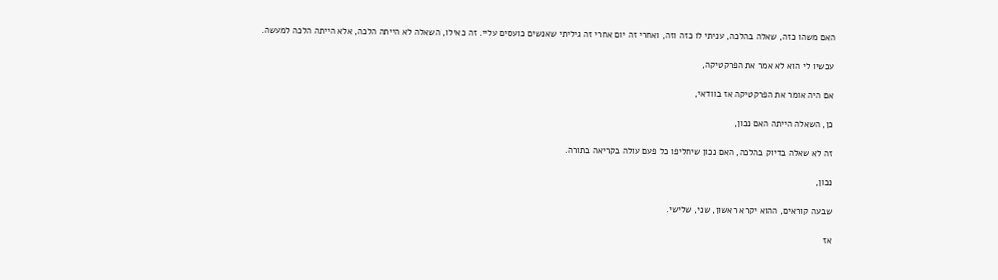האם משהו כזה, שאלה בהלכה, עניתי לו כזה וזה, ואחרי זה יום אחרי זה גיליתי שאנשים כועסים עליי. זה כאילו, השאלה לא הייתה הלכה, אלא הייתה הלכה למעשה.

עכשיו לי הוא לא אמר את הפרקטיקה,

אם היה אומר את הפרקטיקה אז בוודאי,

כן, השאלה הייתה האם נכון,

זה לא שאלה בדיוק בהלכה, האם נכון שיחליפו כל פעם עולה בקריאה בתורה.

נכון,

שבעה קוראים, ההוא יקרא ראשון, שני, שלישי.

אז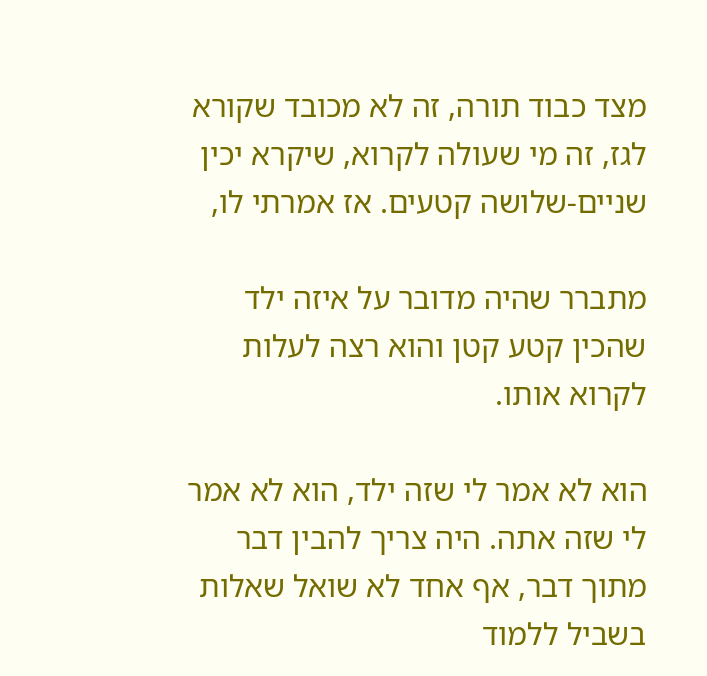מצד כבוד תורה, זה לא מכובד שקורא לגז, זה מי שעולה לקרוא, שיקרא יכין שניים-שלושה קטעים. אז אמרתי לו,

מתברר שהיה מדובר על איזה ילד שהכין קטע קטן והוא רצה לעלות לקרוא אותו.

הוא לא אמר לי שזה ילד, הוא לא אמר לי שזה אתה. היה צריך להבין דבר מתוך דבר, אף אחד לא שואל שאלות בשביל ללמוד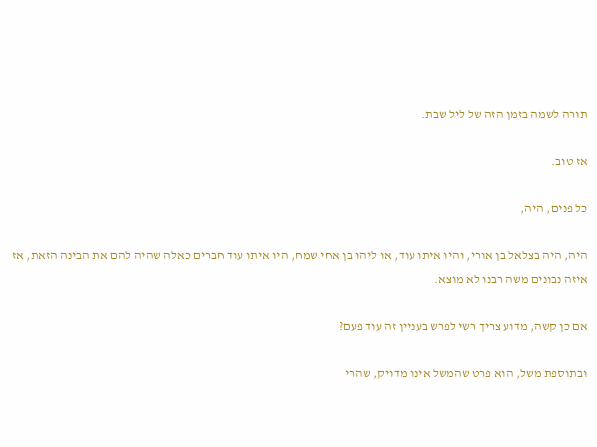תורה לשמה בזמן הזה של ליל שבת.

אז טוב.

כל פנים, היה,

היה, היה בצלאל בן אורי, והיו איתו עוד, או ליהו בן אחי שמח, היו איתו עוד חברים כאלה שהיה להם את הבינה הזאת, אז איזה נבונים משה רבנו לא מוצא.

אם כן קשה, מדוע צריך רשי לפרש בעניין זה עוד פעם?

ובתוספת משל, הוא פרט שהמשל אינו מדויק, שהרי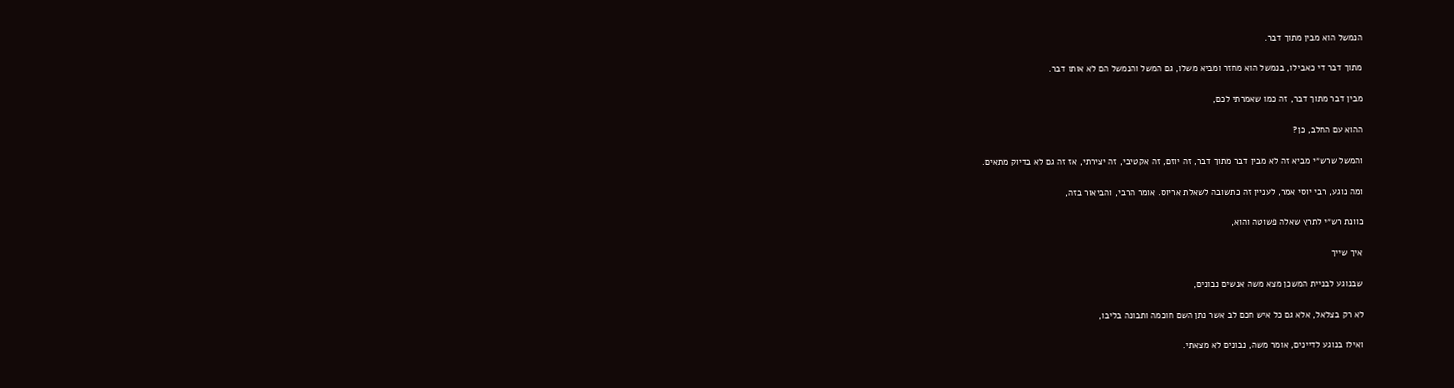הנמשל הוא מבין מתוך דבר.

מתוך דבר די כאבילו, בנמשל הוא מחזר ומביא משלו, גם המשל והנמשל הם לא אותו דבר.

מבין דבר מתוך דבר, זה כמו שאמרתי לכם,

ההוא עם החלב, כן?

והמשל שרש״י מביא זה לא מבין דבר מתוך דבר, זה יוזם, זה אקטיבי, זה יצירתי, אז זה גם לא בדיוק מתאים.

ומה נוגע, רבי יוסי אמר, לעניין זה כתשובה לשאלת אריוס. אומר הרבי, והביאור בזה,

כוונת רש״י לתרץ שאלה פשוטה והוא,

איך שייך

שבנוגע לבניית המשכן מצא משה אנשים נבונים,

לא רק בצלאל, אלא גם כל איש חכם לב אשר נתן השם חוכמה ותבונה בליבו,

ואילו בנוגע לדיינים, אומר משה, נבונים לא מצאתי.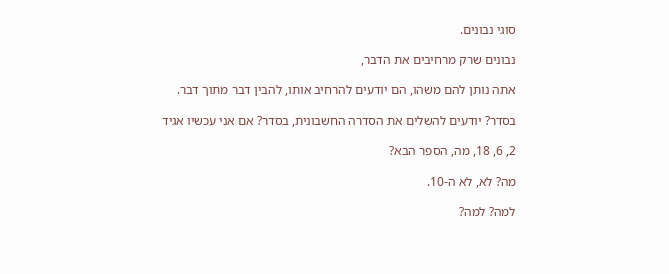סוגי נבונים.

נבונים שרק מרחיבים את הדבר,

אתה נותן להם משהו, הם יודעים להרחיב אותו, להבין דבר מתוך דבר.

בסדר? יודעים להשלים את הסדרה החשבונית, בסדר? אם אני עכשיו אגיד

2, 6, 18, מה, הספר הבא?

מה? לא, לא ה-10.

למה? למה?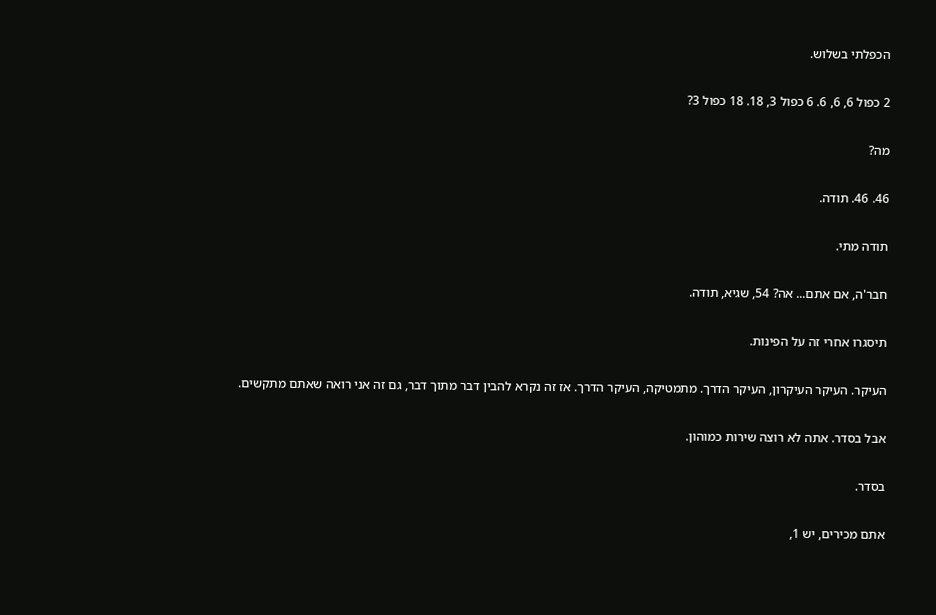הכפלתי בשלוש.

2 כפול 6, 6, 6. 6 כפול 3, 18. 18 כפול 3?

מה?

46. 46. תודה.

תודה מתי.

חבר'ה, אם אתם... אה? 54, שגיא, תודה.

תיסגרו אחרי זה על הפינות.

העיקר. העיקר העיקרון, העיקר הדרך. מתמטיקה, העיקר הדרך. אז זה נקרא להבין דבר מתוך דבר, גם זה אני רואה שאתם מתקשים.

אבל בסדר. אתה לא רוצה שירות כמוהון.

בסדר.

אתם מכירים, יש 1,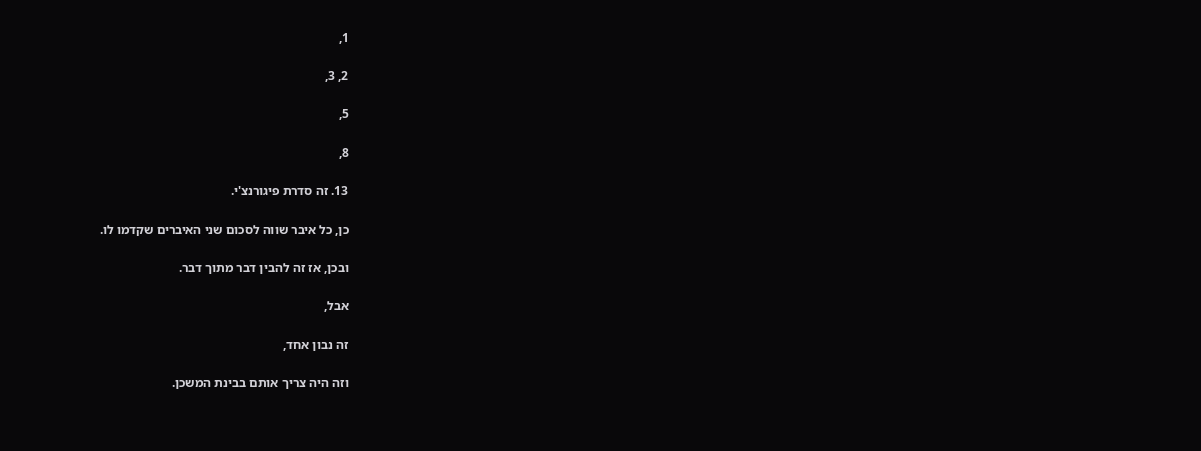1,

2, 3,

5,

8,

13. זה סדרת פיגורנצ'י.

כן, כל איבר שווה לסכום שני האיברים שקדמו לו.

ובכן, אז זה להבין דבר מתוך דבר.

אבל,

זה נבון אחד,

וזה היה צריך אותם בבינת המשכן.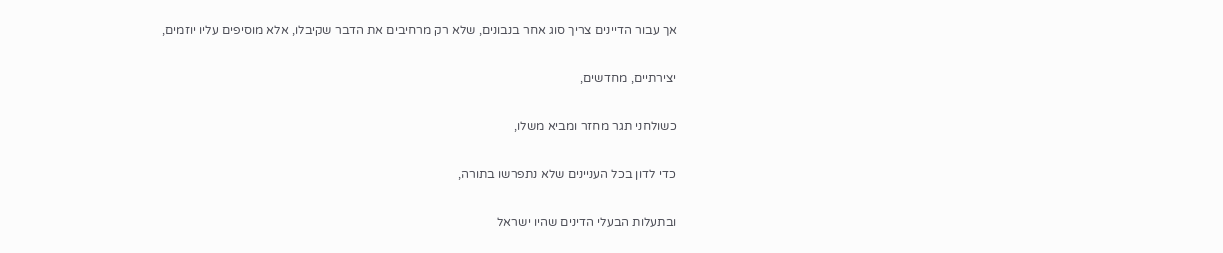אך עבור הדיינים צריך סוג אחר בנבונים, שלא רק מרחיבים את הדבר שקיבלו, אלא מוסיפים עליו יוזמים,

יצירתיים, מחדשים,

כשולחני תגר מחזר ומביא משלו,

כדי לדון בכל העניינים שלא נתפרשו בתורה,

ובתעלות הבעלי הדינים שהיו ישראל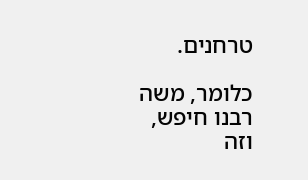טרחנים.

כלומר, משה רבנו חיפש, וזה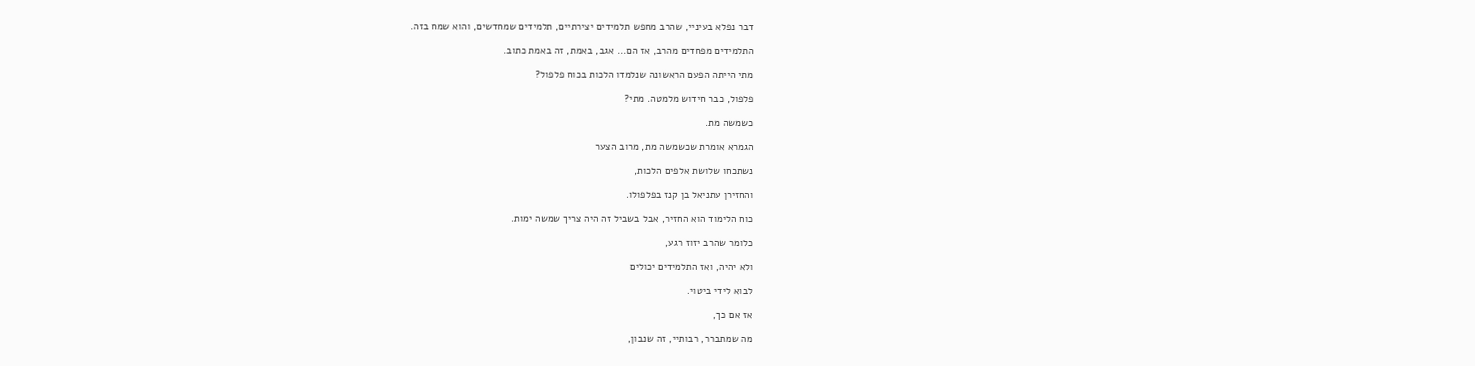דבר נפלא בעיניי, שהרב מחפש תלמידים יצירתיים, תלמידים שמחדשים, והוא שמח בזה.

התלמידים מפחדים מהרב, אז הם... אגב, באמת, זה באמת כתוב.

מתי הייתה הפעם הראשונה שנלמדו הלכות בכוח פלפול?

פלפול, כבר חידוש מלמטה. מתי?

כשמשה מת.

הגמרא אומרת שכשמשה מת, מרוב הצער

נשתכחו שלושת אלפים הלכות,

והחזירן עתניאל בן קנז בפלפולו.

כוח הלימוד הוא החזיר, אבל בשביל זה היה צריך שמשה ימות.

כלומר שהרב יזוז רגע,

ולא יהיה, ואז התלמידים יכולים

לבוא לידי ביטוי.

אז אם כך,

מה שמתברר, רבותיי, זה שנבון,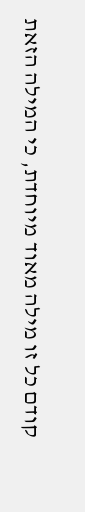קודם כל זו מילה מאוד מיוחדת, כי המילה הזאת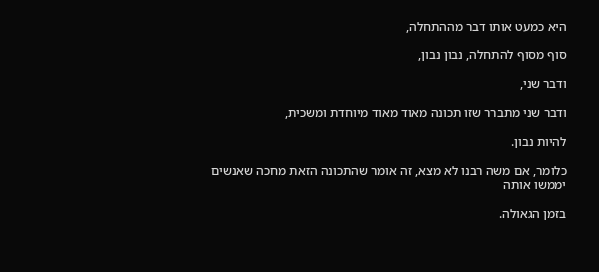היא כמעט אותו דבר מההתחלה,

סוף מסוף להתחלה, נבון נבון,

ודבר שני,

ודבר שני מתברר שזו תכונה מאוד מאוד מיוחדת ומשכית,

להיות נבון.

כלומר, אם משה רבנו לא מצא, זה אומר שהתכונה הזאת מחכה שאנשים יממשו אותה

בזמן הגאולה.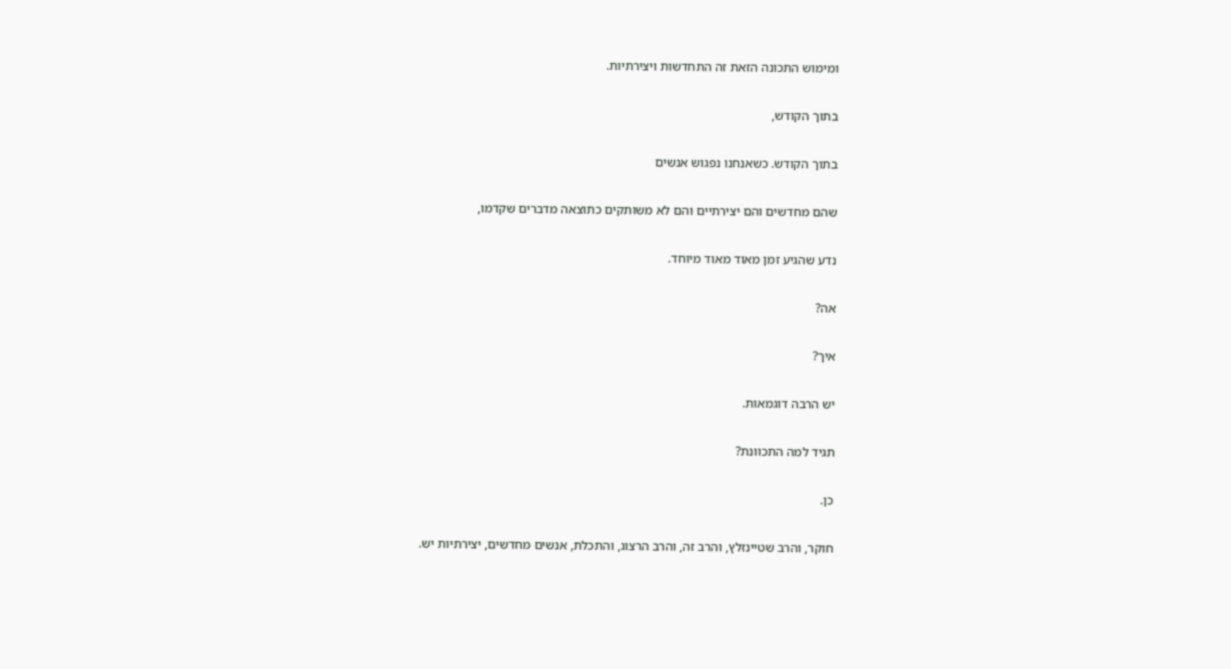ומימוש התכונה הזאת זה התחדשות ויצירתיות.

בתוך הקודש,

בתוך הקודש. כשאנחנו נפגוש אנשים

שהם מחדשים והם יצירתיים והם לא משותקים כתוצאה מדברים שקדמו,

נדע שהגיע זמן מאוד מאוד מיוחד.

אה?

איך?

יש הרבה דוגמאות.

תגיד למה התכוונת?

כן.

חוקר, והרב שטיינזלץ, והרב זה, והרב הרצוג, והתכלת, אנשים מחדשים, יצירתיות יש.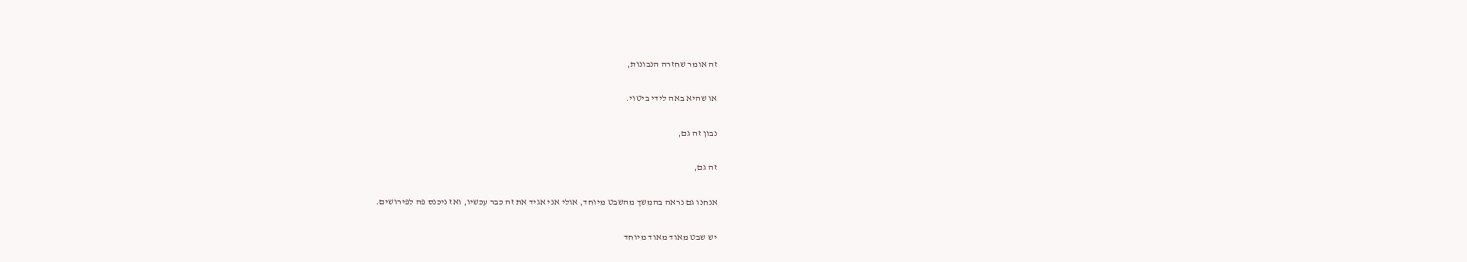זה אומר שחזרה הנבונות,

או שהיא באה לידי ביטוי.

נבון זה גם,

זה גם,

אנחנו גם נראה בהמשך מהשבט מיוחד, אולי אני אגיד את זה כבר עכשיו, ואז ניכנס פה לפירושים.

יש שבט מאוד מאוד מיוחד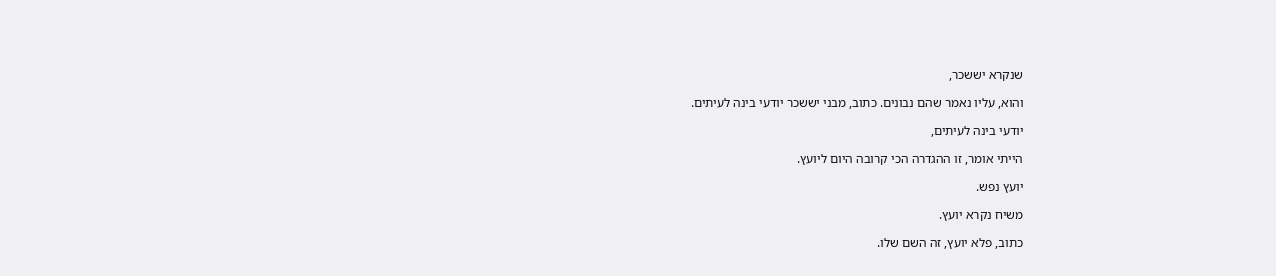שנקרא יששכר,

והוא, עליו נאמר שהם נבונים. כתוב, מבני יששכר יודעי בינה לעיתים.

יודעי בינה לעיתים,

הייתי אומר, זו ההגדרה הכי קרובה היום ליועץ.

יועץ נפש.

משיח נקרא יועץ.

כתוב, פלא יועץ, זה השם שלו.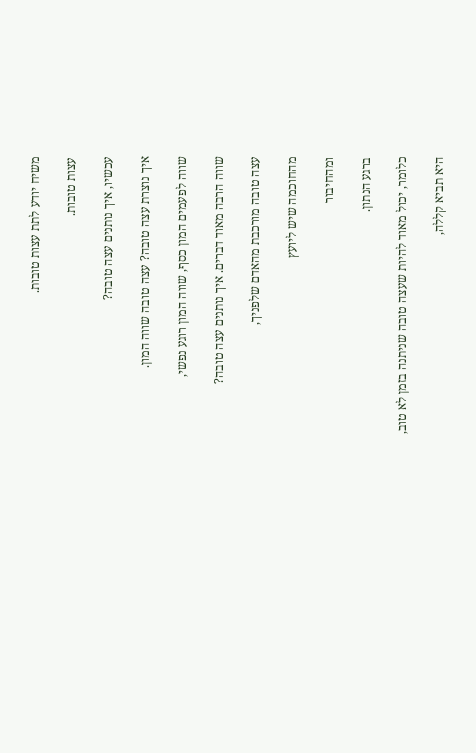משיח יודע לתת עצות טובות.

עצות טובות.

עכשיו, איך נותנים עצה טובה?

איך נוצרת עצה טובה? עצה טובה שווה המון.

שווה לפעמים המון כסף, שווה המון רוגע נפשי,

שווה הרבה מאוד דברים. איך נותנים עצה טובה?

עצה טובה מורכבת מהאדם שלפניך,

מהחוכמה שיש ליועץ

ומהחיבור

ברגע הנתון.

כלומר, יכול מאוד להיות שעצה טובה שניתנה בזמן לא טוב,

היא תביא קללה,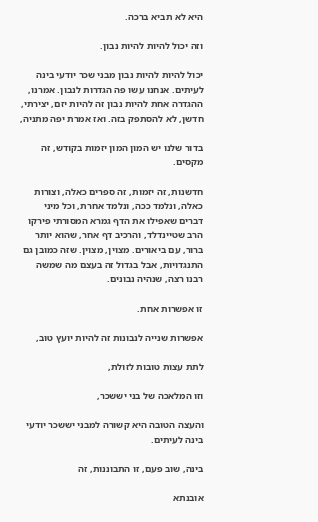היא לא תביא ברכה.

וזה יכול להיות להיות נבון.

יכול להיות להיות נבון מבני שכר יודעי בינה לעיתים. אנחנו עשו פה הגדרות לנבון. אמרנו, ההגדרה אחת להיות נבון זה להיות יזם, יצירתי, חדשן, לא להסתפק בזה. ואז אמרת יפה מתניה,

בדור שלנו יש המון המון יזמות בקודש, זה מקסים.

חדשנות, זה יזמות, זה ספרים כאלה, וצורות כאלה, ונלמד ככה, ונלמד אחרת, וכל מיני דברים שאפילו את הדף גמרא המסורתי פירקו הרב שטיינדלד, והרכיב דף אחר, שהוא יותר ברור, עם ביאורים. מצוין, מצוין. שזה כמובן גם התנגדויות, אבל בגדול זה בעצם מה שמשה רבנו רצה, שנהיה נבונים.

זו אפשרות אחת.

אפשרות שנייה לנבונות זה להיות יועץ טוב,

לתת עצות טובות לזולת,

וזו המלאכה של בני יששכר,

והעצה הטובה היא קשורה למבני יששכר יודעי בינה לעיתים.

בינה, שוב פעם, זו התבוננות, זה

אובנתא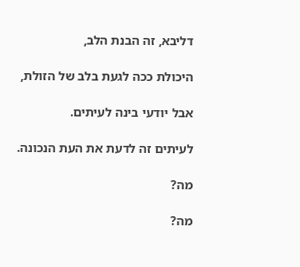דליבא, זה הבנת הלב,

היכולת ככה לגעת בלב של הזולת,

אבל יודעי בינה לעיתים.

לעיתים זה לדעת את העת הנכונה.

מה?

מה?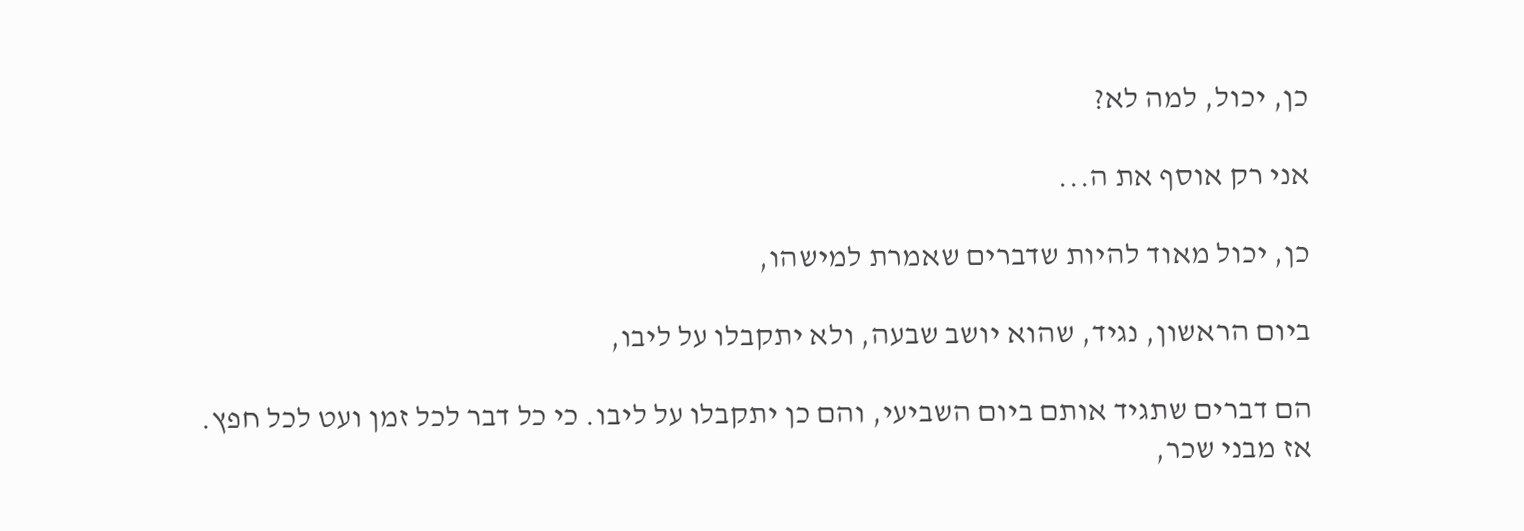כן, יכול, למה לא?

אני רק אוסף את ה...

כן, יכול מאוד להיות שדברים שאמרת למישהו,

ביום הראשון, נגיד, שהוא יושב שבעה, ולא יתקבלו על ליבו,

הם דברים שתגיד אותם ביום השביעי, והם כן יתקבלו על ליבו. כי כל דבר לכל זמן ועט לכל חפץ. אז מבני שכר,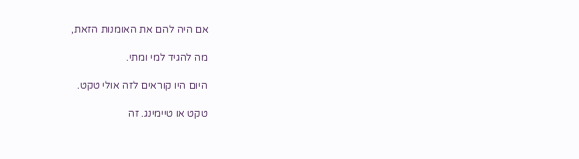אם היה להם את האומנות הזאת,

מה להגיד למי ומתי.

היום היו קוראים לזה אולי טקט.

טקט או טיימינג. זה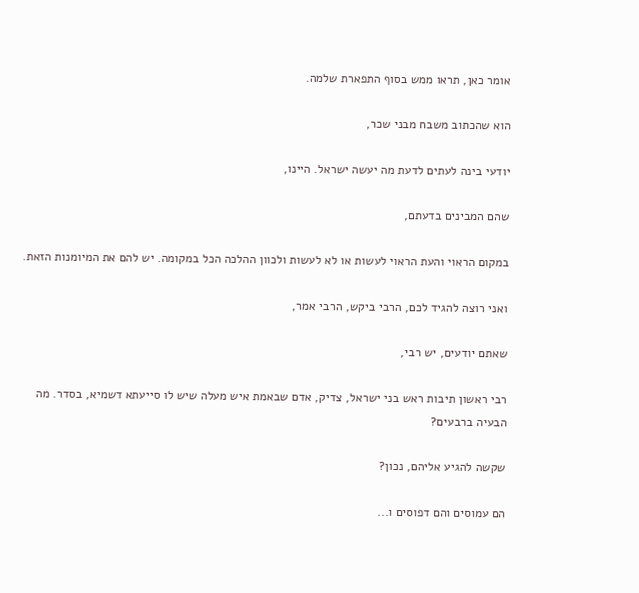אומר כאן, תראו ממש בסוף התפארת שלמה.

הוא שהכתוב משבח מבני שכר,

יודעי בינה לעתים לדעת מה יעשה ישראל. היינו,

שהם המבינים בדעתם,

במקום הראוי והעת הראוי לעשות או לא לעשות ולכוון ההלכה הכל במקומה. יש להם את המיומנות הזאת.

ואני רוצה להגיד לכם, הרבי ביקש, הרבי אמר,

שאתם יודעים, יש רבי,

רבי ראשון תיבות ראש בני ישראל, צדיק, אדם שבאמת איש מעלה שיש לו סייעתא דשמיא, בסדר. מה הבעיה ברבעים?

שקשה להגיע אליהם, נכון?

הם עמוסים והם דפוסים ו...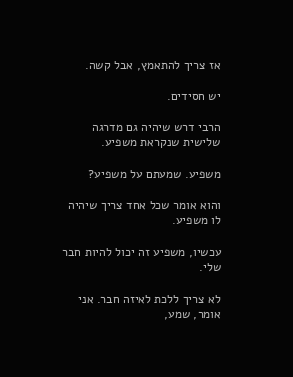אז צריך להתאמץ, אבל קשה.

יש חסידים.

הרבי דרש שיהיה גם מדרגה שלישית שנקראת משפיע.

משפיע. שמעתם על משפיע?

והוא אומר שכל אחד צריך שיהיה לו משפיע.

עכשיו, משפיע זה יכול להיות חבר שלי.

לא צריך ללכת לאיזה חבר. אני אומר, שמע,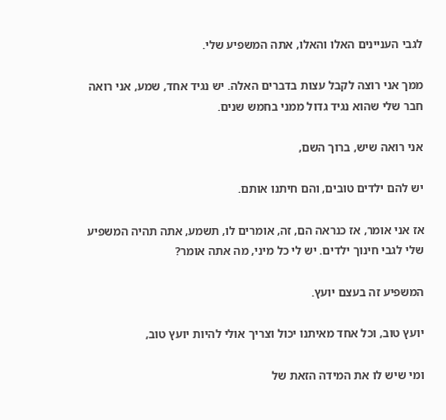לגבי העניינים האלו והאלו, אתה המשפיע שלי.

ממך אני רוצה לקבל עצות בדברים האלה. יש נגיד אחד, שמע, אני רואה חבר שלי שהוא נגיד גדול ממני בחמש שנים.

אני רואה שיש, ברוך השם,

יש להם ילדים טובים, והם חיתנו אותם.

אז אני אומר, אז כנראה הם, זה, אומרים לו, תשמע, אתה תהיה המשפיע שלי לגבי חינוך ילדים. יש לי כל מיני, מה אתה אומר?

המשפיע זה בעצם יועץ.

יועץ טוב, וכל אחד מאיתנו יכול וצריך אולי להיות יועץ טוב,

ומי שיש לו את המידה הזאת של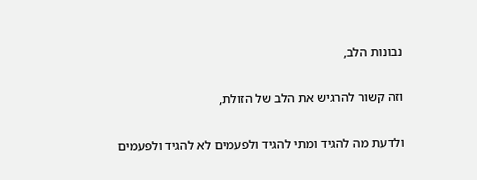נבונות הלב,

וזה קשור להרגיש את הלב של הזולת,

ולדעת מה להגיד ומתי להגיד ולפעמים לא להגיד ולפעמים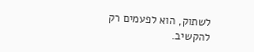לשתוק, הוא לפעמים רק להקשיב.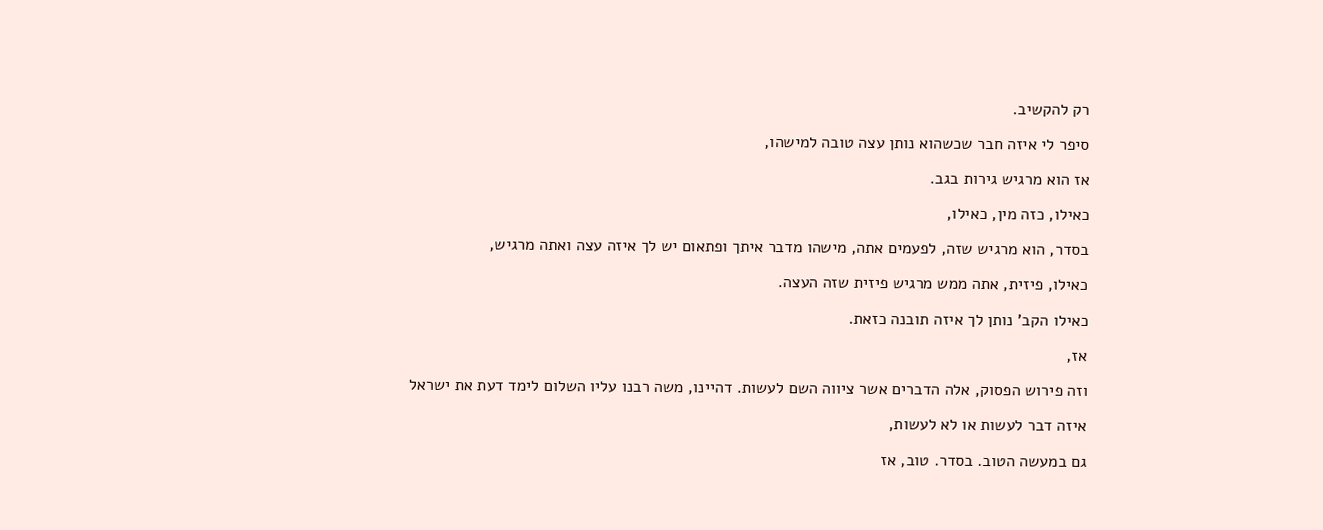רק להקשיב.

סיפר לי איזה חבר שכשהוא נותן עצה טובה למישהו,

אז הוא מרגיש גירות בגב.

כאילו, כזה מין, כאילו,

בסדר, הוא מרגיש שזה, לפעמים אתה, מישהו מדבר איתך ופתאום יש לך איזה עצה ואתה מרגיש,

כאילו, פיזית, אתה ממש מרגיש פיזית שזה העצה.

כאילו הקב' נותן לך איזה תובנה כזאת.

אז,

וזה פירוש הפסוק, אלה הדברים אשר ציווה השם לעשות. דהיינו, משה רבנו עליו השלום לימד דעת את ישראל

איזה דבר לעשות או לא לעשות,

גם במעשה הטוב. בסדר. טוב, אז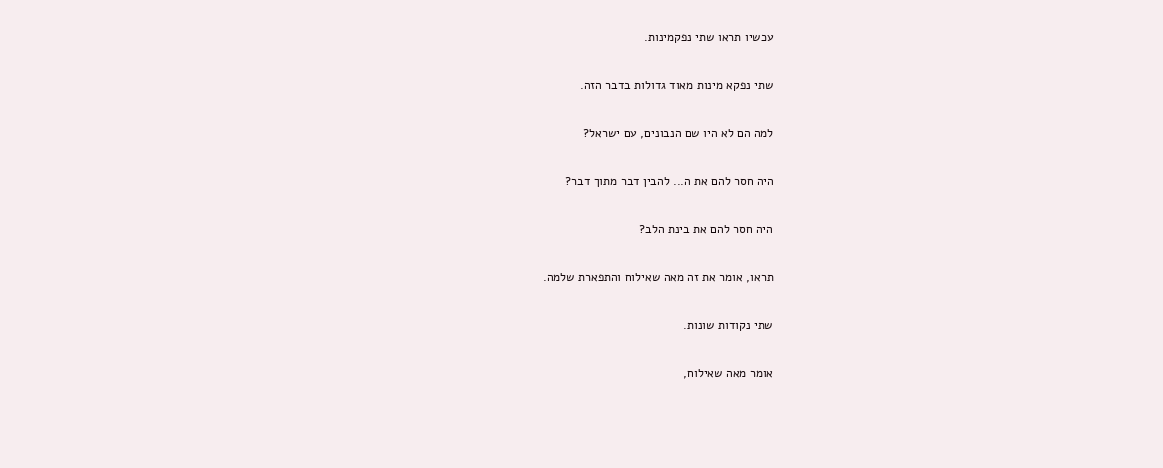עכשיו תראו שתי נפקמינות.

שתי נפקא מינות מאוד גדולות בדבר הזה.

למה הם לא היו שם הנבונים, עם ישראל?

היה חסר להם את ה... להבין דבר מתוך דבר?

היה חסר להם את בינת הלב?

תראו, אומר את זה מאה שאילוח והתפארת שלמה.

שתי נקודות שונות.

אומר מאה שאילוח,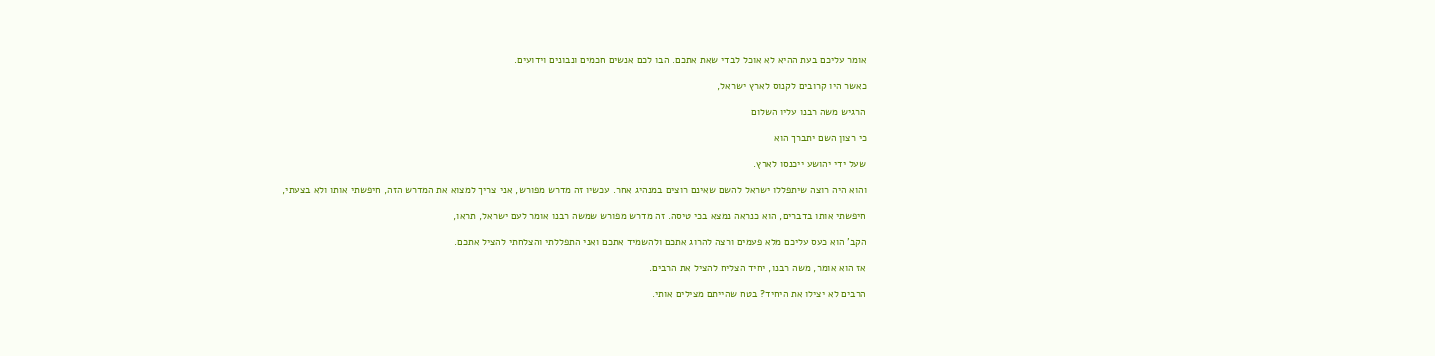אומר עליכם בעת ההיא לא אוכל לבדי שאת אתכם. הבו לכם אנשים חכמים ונבונים וידועים.

כאשר היו קרובים לקנוס לארץ ישראל,

הרגיש משה רבנו עליו השלום

כי רצון השם יתברך הוא

שעל ידי יהושע ייכנסו לארץ.

והוא היה רוצה שיתפללו ישראל להשם שאינם רוצים במנהיג אחר. עכשיו זה מדרש מפורש, אני צריך למצוא את המדרש הזה, חיפשתי אותו ולא בצעתי,

חיפשתי אותו בדברים, הוא כנראה נמצא בכי טיסה. זה מדרש מפורש שמשה רבנו אומר לעם ישראל, תראו,

הקב' הוא כעס עליכם מלא פעמים ורצה להרוג אתכם ולהשמיד אתכם ואני התפללתי והצלחתי להציל אתכם.

אז הוא אומר, משה רבנו, יחיד הצליח להציל את הרבים.

הרבים לא יצילו את היחיד? בטח שהייתם מצילים אותי.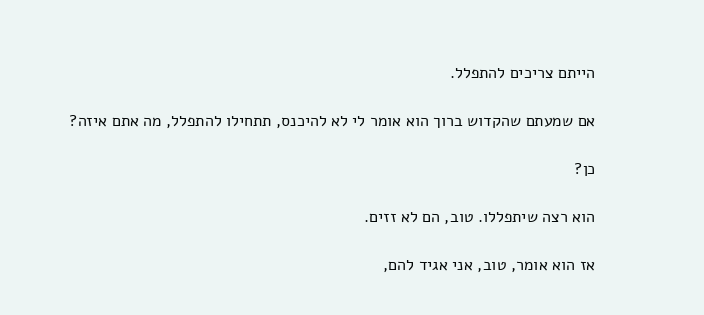הייתם צריכים להתפלל.

אם שמעתם שהקדוש ברוך הוא אומר לי לא להיכנס, תתחילו להתפלל, מה אתם איזה?

כן?

הוא רצה שיתפללו. טוב, הם לא זזים.

אז הוא אומר, טוב, אני אגיד להם,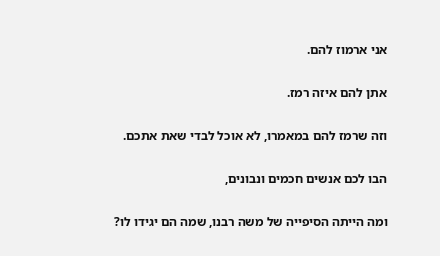אני ארמוז להם.

אתן להם איזה רמז.

וזה שרמז להם במאמרו, לא אוכל לבדי שאת אתכם.

הבו לכם אנשים חכמים ונבונים,

ומה הייתה הסיפייה של משה רבנו, שמה הם יגידו לו?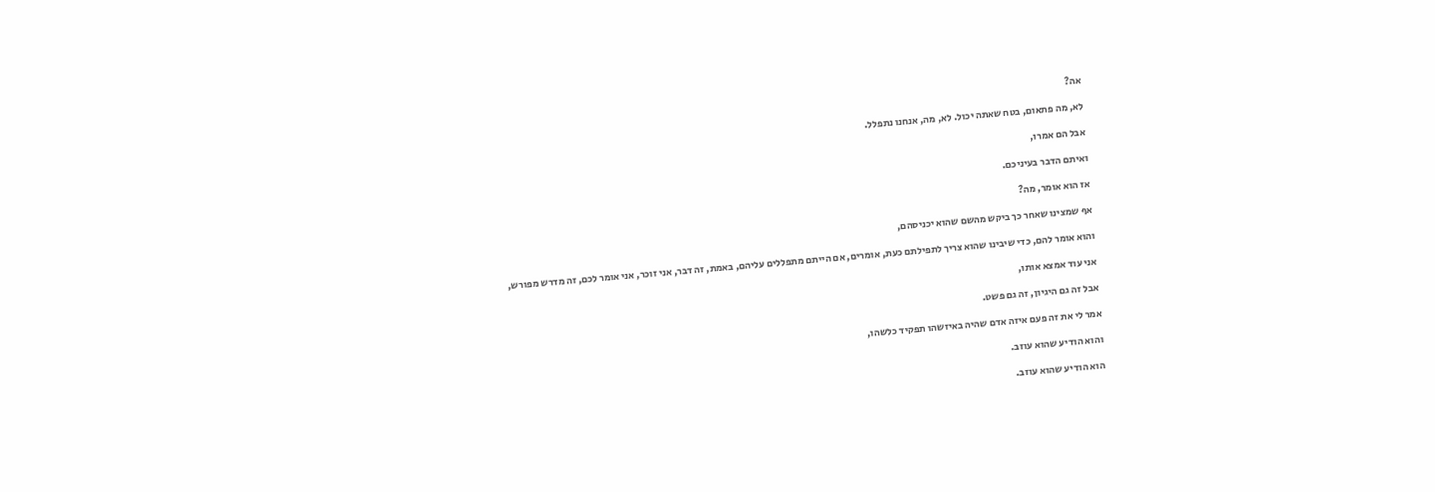אה?

לא, מה פתאום, בטח שאתה יכול. לא, מה, אנחנו נתפלל.

אבל הם אמרו,

ואיתם הדבר בעיניכם.

אז הוא אומר, מה?

אף שמצינו שאחר כך ביקש מהשם שהוא יכניסהם,

והוא אומר להם, כדי שיבינו שהוא צריך לתפילתם כעת, אומרים, אם הייתם מתפללים עליהם, באמת, זה דבר, אני זוכר, אני אומר לכם, זה מדרש מפורש,

אני עוד אמצא אותו,

אבל זה גם היגיון, זה גם פשט.

אמר לי את זה פעם איזה אדם שהיה באיזשהו תפקיד כלשהו,

והוא הודיע שהוא עוזב.

הוא הודיע שהוא עוזב.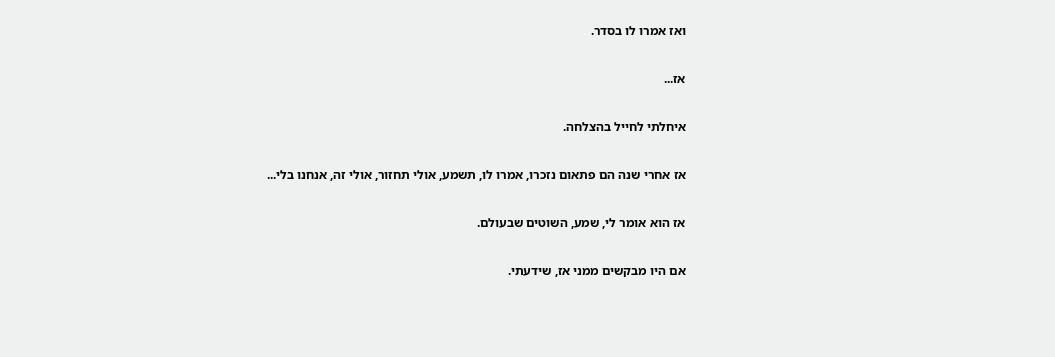ואז אמרו לו בסדר.

אז...

איחלתי לחייל בהצלחה.

אז אחרי שנה הם פתאום נזכרו, אמרו לו, תשמע, אולי תחזור, אולי זה, אנחנו בלי...

אז הוא אומר לי, שמע, השוטים שבעולם.

אם היו מבקשים ממני אז, שידעתי.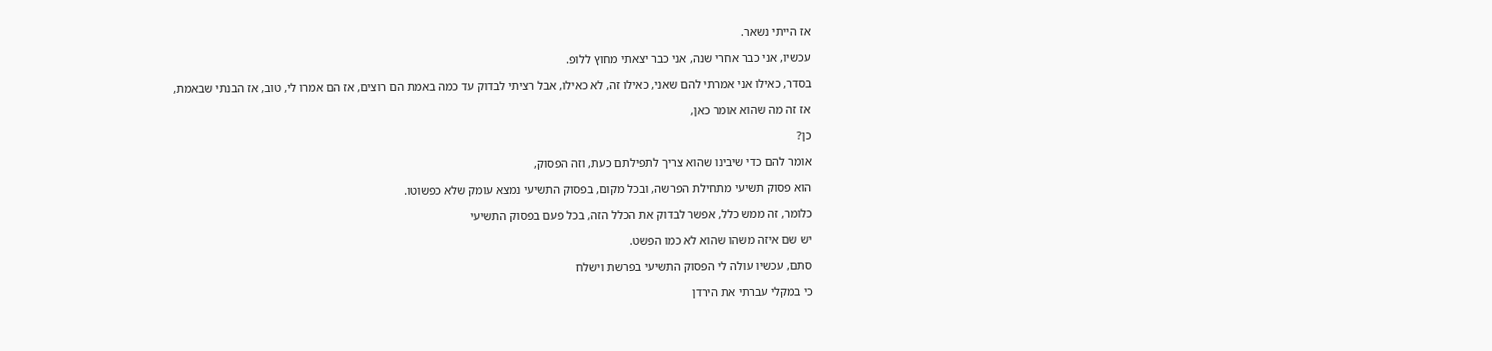אז הייתי נשאר.

עכשיו, אני כבר אחרי שנה, אני כבר יצאתי מחוץ ללופ.

בסדר, כאילו אני אמרתי להם שאני, כאילו זה, לא כאילו, אבל רציתי לבדוק עד כמה באמת הם רוצים, אז הם אמרו לי, טוב, אז הבנתי שבאמת,

אז זה מה שהוא אומר כאן,

כן?

אומר להם כדי שיבינו שהוא צריך לתפילתם כעת, וזה הפסוק,

הוא פסוק תשיעי מתחילת הפרשה, ובכל מקום, בפסוק התשיעי נמצא עומק שלא כפשוטו.

כלומר, זה ממש כלל, אפשר לבדוק את הכלל הזה, בכל פעם בפסוק התשיעי

יש שם איזה משהו שהוא לא כמו הפשט.

סתם, עכשיו עולה לי הפסוק התשיעי בפרשת וישלח

כי במקלי עברתי את הירדן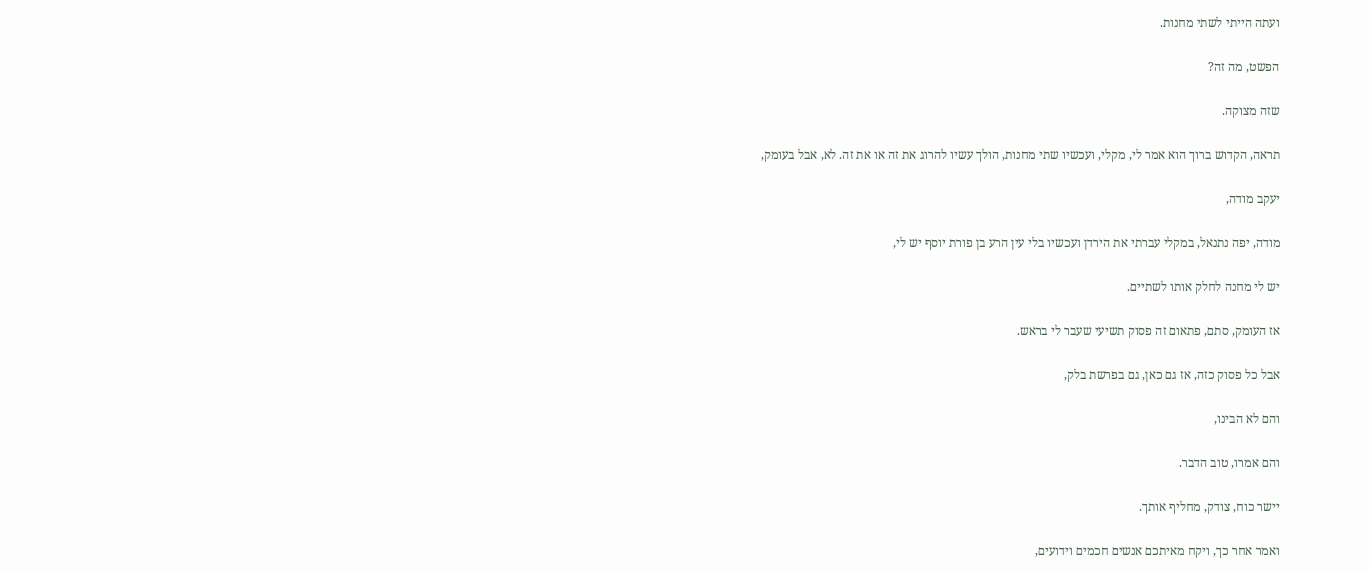ועתה הייתי לשתי מחנות.

הפשט, מה זה?

שזה מצוקה.

תראה, הקדוש ברוך הוא אמר לי, מקלי, ועכשיו שתי מחנות, הולך עשיו להרוג את זה או את זה. לא, אבל בעומק,

יעקב מודה,

מודה, יפה נתנאל, במקלי עברתי את הירדן ועכשיו בלי עין הרע בן פורת יוסף יש לי,

יש לי מחנה לחלק אותו לשתיים.

אז העומק, סתם, פתאום זה פסוק תשיעי שעבר לי בראש.

אבל כל פסוק כזה, אז גם כאן, גם בפרשת בלק,

והם לא הבינו,

והם אמרו, טוב הדבר.

יישר כוח, צודק, מחליף אותך.

ואמר אחר כך, ויקח מאיתכם אנשים חכמים וידועים,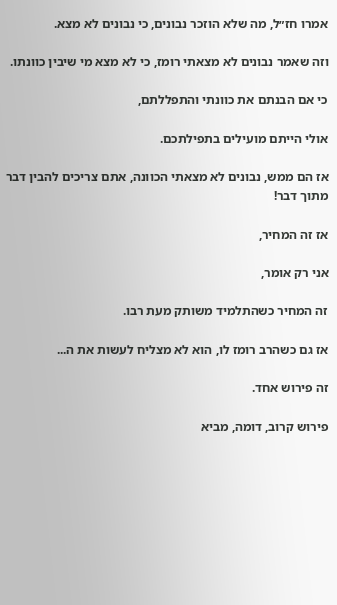אמרו חז״ל, מה שלא הוזכר נבונים, כי נבונים לא מצא.

וזה שאמר נבונים לא מצאתי רומז, כי לא מצא מי שיבין כוונתו.

כי אם הבנתם את כוונתי והתפללתם,

אולי הייתם מועילים בתפילתכם.

אז הם ממש, נבונים לא מצאתי הכוונה, אתם צריכים להבין דבר מתוך דבר!

אז זה המחיר,

אני רק אומר,

זה המחיר כשהתלמיד משותק מעת רבו.

אז גם כשהרב רומז לו, הוא לא מצליח לעשות את ה...

זה פירוש אחד.

פירוש קרוב, דומה, מביא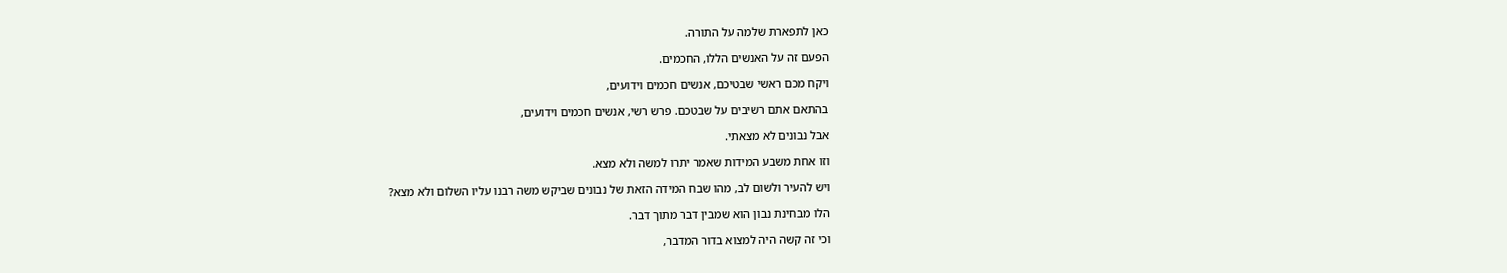כאן לתפארת שלמה על התורה.

הפעם זה על האנשים הללו, החכמים.

ויקח מכם ראשי שבטיכם, אנשים חכמים וידועים,

בהתאם אתם רשיבים על שבטכם. פרש רשי, אנשים חכמים וידועים,

אבל נבונים לא מצאתי.

וזו אחת משבע המידות שאמר יתרו למשה ולא מצא.

ויש להעיר ולשום לב, מהו שבח המידה הזאת של נבונים שביקש משה רבנו עליו השלום ולא מצא?

הלו מבחינת נבון הוא שמבין דבר מתוך דבר.

וכי זה קשה היה למצוא בדור המדבר,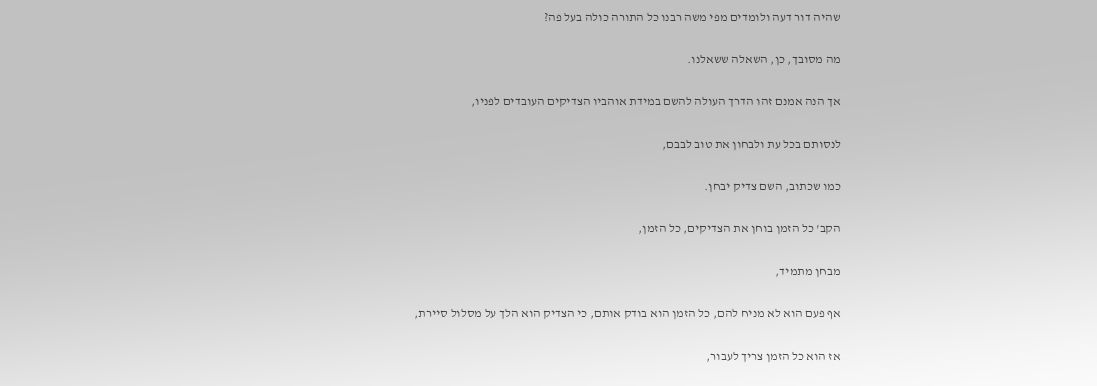שהיה דור דעה ולומדים מפי משה רבנו כל התורה כולה בעל פה?

מה מסובך, כן, השאלה ששאלנו.

אך הנה אמנם זהו הדרך העולה להשם במידת אוהביו הצדיקים העובדים לפניו,

לנסותם בכל עת ולבחון את טוב לבבם,

כמו שכתוב, השם צדיק יבחן.

הקב' כל הזמן בוחן את הצדיקים, כל הזמן,

מבחן מתמיד,

אף פעם הוא לא מניח להם, כל הזמן הוא בודק אותם, כי הצדיק הוא הלך על מסלול סיירת,

אז הוא כל הזמן צריך לעבור,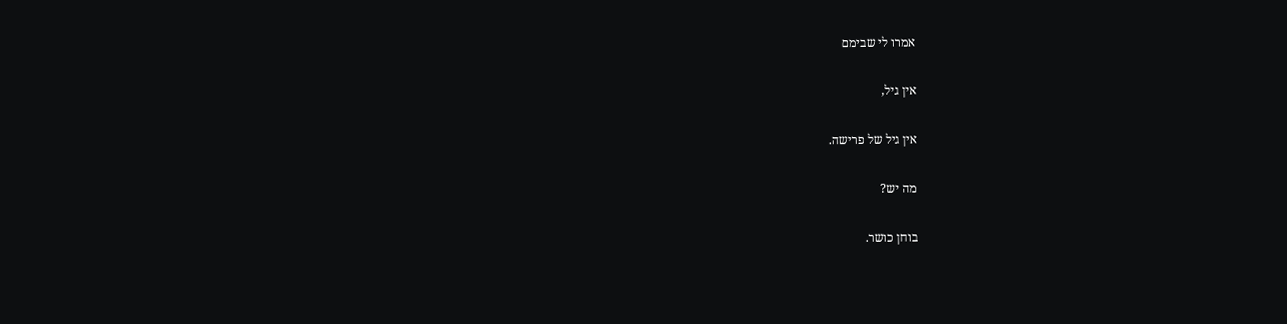אמרו לי שבימם

אין גיל,

אין גיל של פרישה.

מה יש?

בוחן כושר.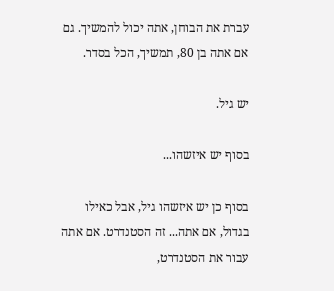עברת את הבוחן, אתה יכול להמשיך. גם אם אתה בן 80, תמשיך, הכל בסדר.

יש גיל.

בסוף יש איזשהו...

בסוף כן יש איזשהו גיל, אבל כאילו בגדול, אם אתה... זה הסטנדרט. אם אתה עבור את הסטנדרט,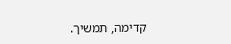קדימה, תמשיך.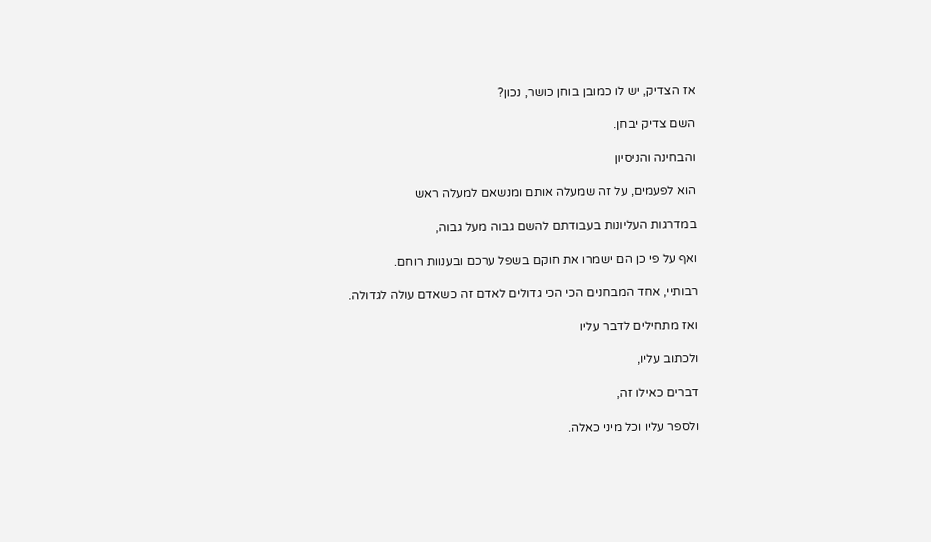אז הצדיק, יש לו כמובן בוחן כושר, נכון?

השם צדיק יבחן.

והבחינה והניסיון

הוא לפעמים, על זה שמעלה אותם ומנשאם למעלה ראש

במדרגות העליונות בעבודתם להשם גבוה מעל גבוה,

ואף על פי כן הם ישמרו את חוקם בשפל ערכם ובענוות רוחם.

רבותיי, אחד המבחנים הכי הכי גדולים לאדם זה כשאדם עולה לגדולה.

ואז מתחילים לדבר עליו

ולכתוב עליו,

דברים כאילו זה,

ולספר עליו וכל מיני כאלה.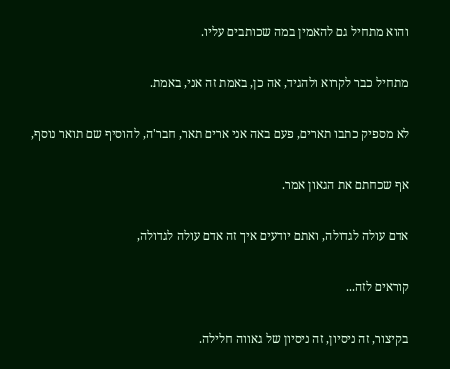והוא מתחיל גם להאמין במה שכותבים עליו.

מתחיל כבר לקרוא ולהגיד, אה כן, באמת זה אני, באמת.

לא מספיק כתבו תארים, פעם באה אני ארים תאר, חבר'ה, להוסיף שם תואר נוסף,

אף שכחתם את הגאון אמר.

אדם עולה לגדולה, ואתם יודעים איך זה אדם עולה לגדולה,

קוראים לזה...

בקיצור, זה ניסיון, זה ניסיון של גאווה חלילה.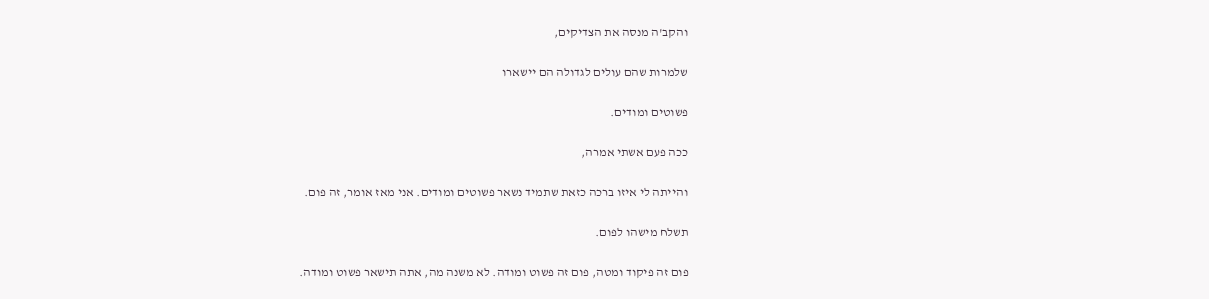והקב'ה מנסה את הצדיקים,

שלמרות שהם עולים לגדולה הם יישארו

פשוטים ומודים.

ככה פעם אשתי אמרה,

והייתה לי איזו ברכה כזאת שתמיד נשאר פשוטים ומודים. אני מאז אומר, זה פום.

תשלח מישהו לפום.

פום זה פיקוד ומטה, פום זה פשוט ומודה. לא משנה מה, אתה תישאר פשוט ומודה.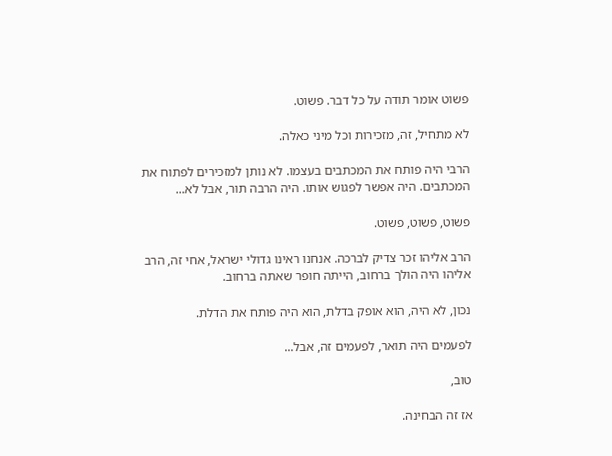פשוט אומר תודה על כל דבר. פשוט.

לא מתחיל, זה, מזכירות וכל מיני כאלה.

הרבי היה פותח את המכתבים בעצמו. לא נותן למזכירים לפתוח את המכתבים. היה אפשר לפגוש אותו. היה הרבה תור, אבל לא...

פשוט, פשוט, פשוט.

הרב אליהו זכר צדיק לברכה. אנחנו ראינו גדולי ישראל, אחי זה, הרב אליהו היה הולך ברחוב, הייתה חופר שאתה ברחוב.

נכון, לא היה, הוא אופק בדלת, הוא היה פותח את הדלת.

לפעמים היה תואר, לפעמים זה, אבל...

טוב,

אז זה הבחינה.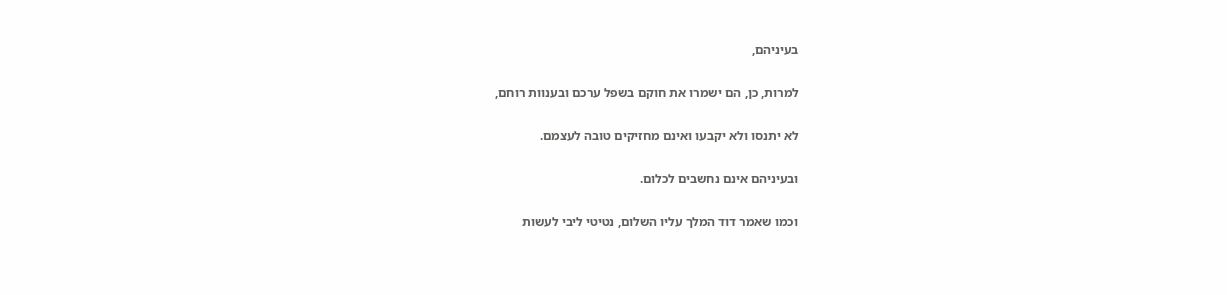בעיניהם,

למרות, כן, הם ישמרו את חוקם בשפל ערכם ובענוות רוחם,

לא יתנסו ולא יקבעו ואינם מחזיקים טובה לעצמם.

ובעיניהם אינם נחשבים לכלום.

וכמו שאמר דוד המלך עליו השלום, נטיטי ליבי לעשות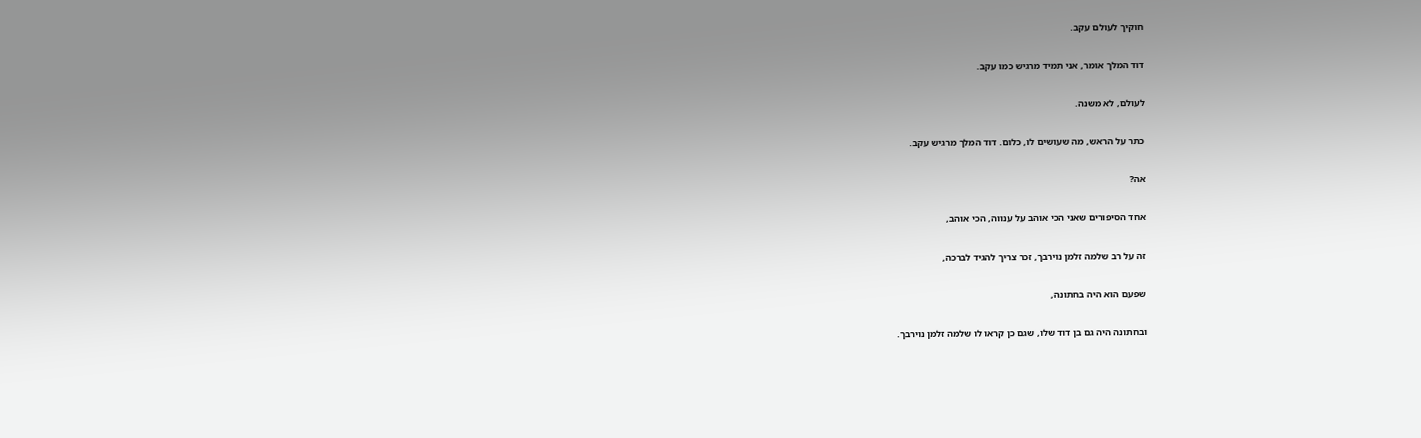חוקיך לעולם עקב.

דוד המלך אומר, אני תמיד מרגיש כמו עקב.

לעולם, לא משנה.

כתר על הראש, מה שעושים לו, כלום. דוד המלך מרגיש עקב.

אה?

אחד הסיפורים שאני הכי אוהב על ענווה, הכי אוהב,

זה על רב שלמה זלמן נוירבך, זכר צריך להגיד לברכה,

שפעם הוא היה בחתונה,

ובחתונה היה גם בן דוד שלו, שגם כן קראו לו שלמה זלמן נוירבך.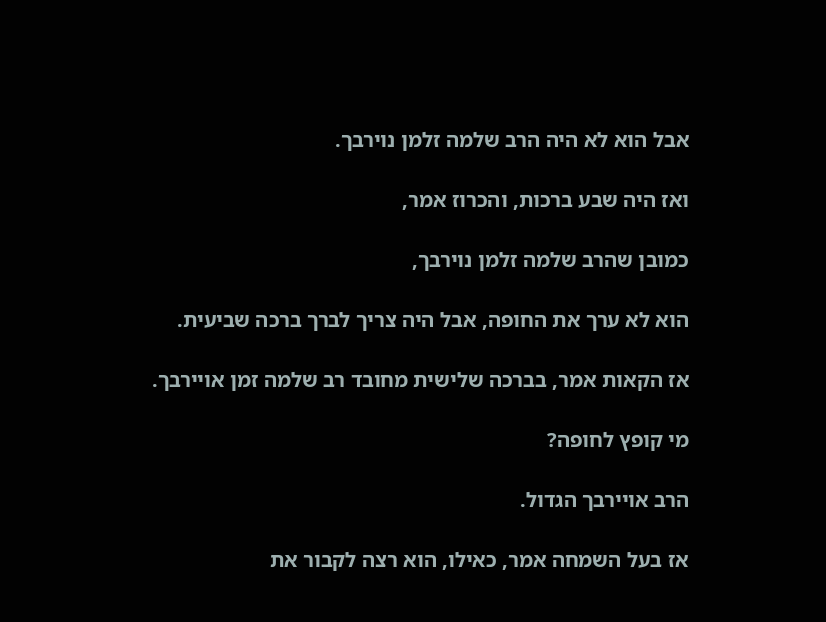אבל הוא לא היה הרב שלמה זלמן נוירבך.

ואז היה שבע ברכות, והכרוז אמר,

כמובן שהרב שלמה זלמן נוירבך,

הוא לא ערך את החופה, אבל היה צריך לברך ברכה שביעית.

אז הקאות אמר, בברכה שלישית מחובד רב שלמה זמן אויירבך.

מי קופץ לחופה?

הרב אויירבך הגדול.

אז בעל השמחה אמר, כאילו, הוא רצה לקבור את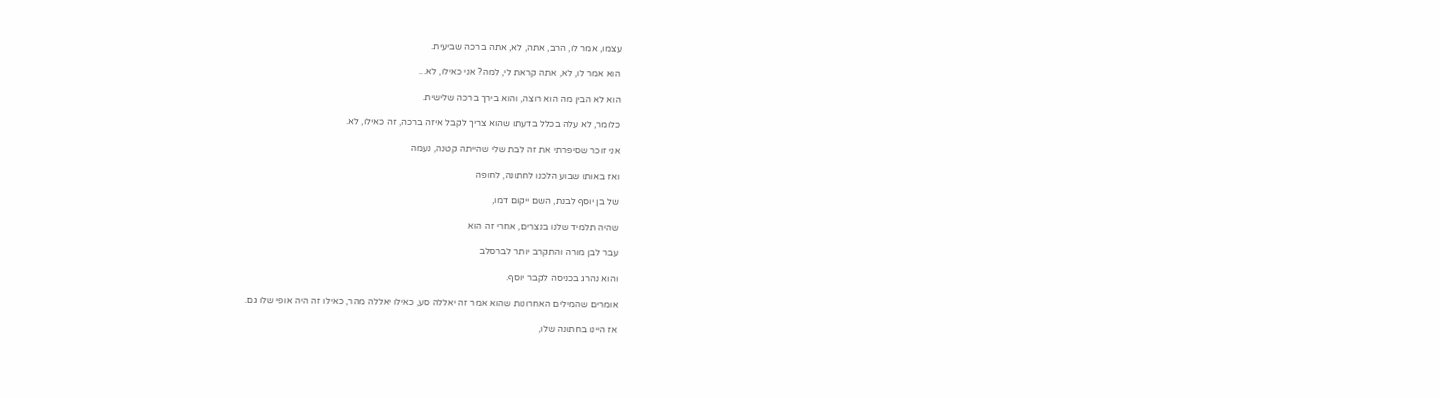עצמו, אמר לו, הרב, אתה, לא, אתה ברכה שביעית.

הוא אמר לו, לא, אתה קראת לי, למה? אני כאילו, לא...

הוא לא הבין מה הוא רוצה, והוא בירך ברכה שלישית.

כלומר, לא עלה בכלל בדעתו שהוא צריך לקבל איזה ברכה, זה כאילו, לא.

אני זוכר שסיפרתי את זה לבת שלי שהייתה קטנה, נעמה

ואז באותו שבוע הלכנו לחתונה, לחופה

של בן יוסף לבנת, השם ייקום דמו,

שהיה תלמיד שלנו בנצרים, אחרי זה הוא

עבר לבן מורה והתקרב יותר לברסלב

והוא נהרג בכניסה לקבר יוסף.

אומרים שהמילים האחרונות שהוא אמר זה יאללה סע, כאילו יאללה מהר, כאילו זה היה אופי שלו גם.

אז היינו בחתונה שלו,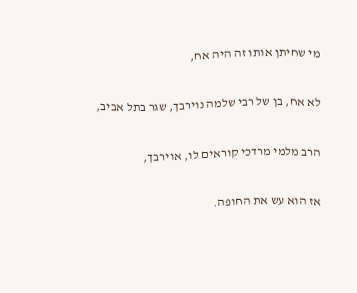מי שחיתן אותו זה היה אח,

לא אח, בן של רבי שלמה נוירבך, שגר בתל אביב,

הרב מלמי מרדכי קוראים לו, אוירבך,

אז הוא עש את החופה.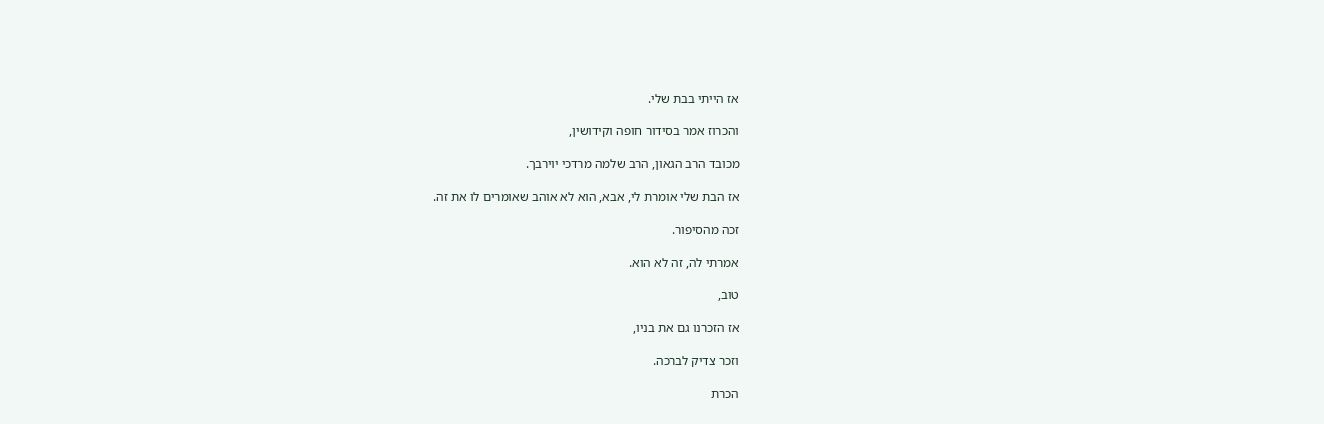אז הייתי בבת שלי.

והכרוז אמר בסידור חופה וקידושין,

מכובד הרב הגאון, הרב שלמה מרדכי יוירבך.

אז הבת שלי אומרת לי, אבא, הוא לא אוהב שאומרים לו את זה.

זכה מהסיפור.

אמרתי לה, זה לא הוא.

טוב,

אז הזכרנו גם את בניו,

וזכר צדיק לברכה.

הכרת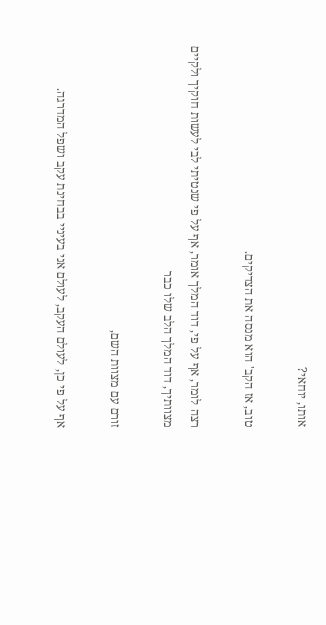אותו, יוחאי?

טוב, אז הקב' הוא מנסה את הצדיקים.

רצה לומר, אף על פי, דוד המלך אומר, אף על פי שנטיתי לבי לעשות חוקיך ולקיים מצוותיך, דוד המלך הלב שלו כבר

זורם עם מצוות השם,

אף על פי כן, לעולם העקב, לעולם אני בעיניי בבחינת עקב ושפל המדרגה.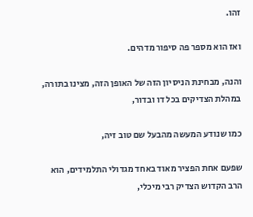זהו.

ואז הוא מספר פה סיפור מדהים.

והנה, מבחינת הניסיון הזה של האופן הזה, מצינו בתורה, במהלת הצדיקים בכל דו ובדור,

כמו שנודע המעשה מהבעל שם טוב זיה,

שפעם אחת הפציר מאוד באחד מגדולי התלמידים, הוא הרב הקדוש הצדיק רבי מיכלי,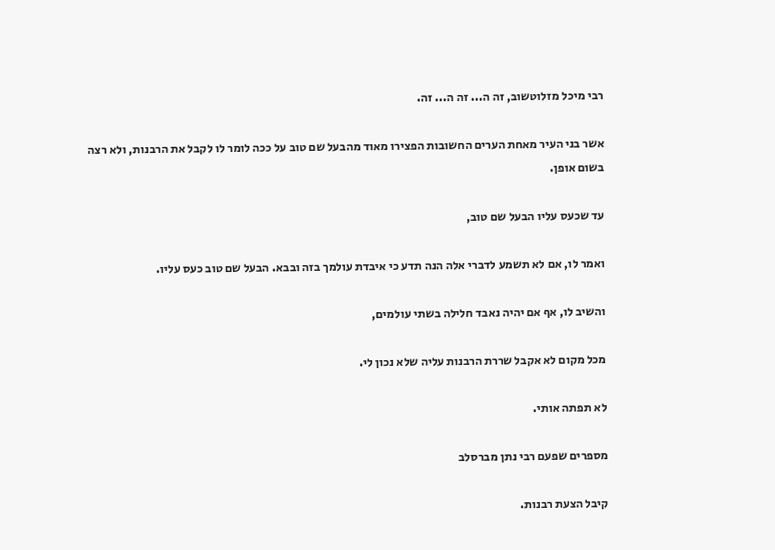רבי מיכל מזלוטשוב, זה ה... זה ה... זה.

אשר בני העיר מאחת הערים החשובות הפצירו מאוד מהבעל שם טוב על ככה לומר לו לקבל את הרבנות, ולא רצה בשום אופן.

עד שכעס עליו הבעל שם טוב,

ואמר לו, אם לא תשמע לדברי אלה הנה תדע כי איבדת עולמך בזה ובבא. הבעל שם טוב כעס עליו.

והשיב לו, אף אם יהיה נאבד חלילה בשתי עולמים,

מכל מקום לא אקבל שררת הרבנות עליה שלא נכון לי.

לא תפתה אותי.

מספרים שפעם רבי נתן מברסלב

קיבל הצעת רבנות.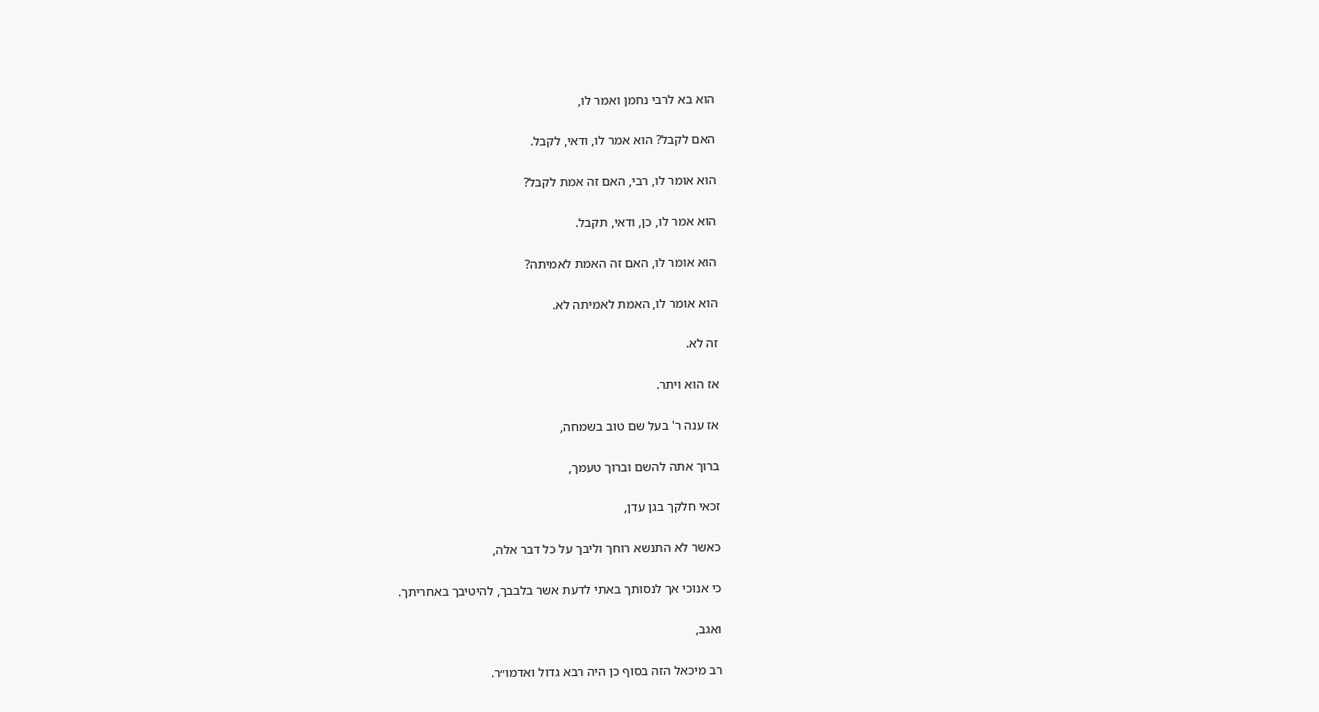הוא בא לרבי נחמן ואמר לו,

האם לקבל? הוא אמר לו, ודאי, לקבל.

הוא אומר לו, רבי, האם זה אמת לקבל?

הוא אמר לו, כן, ודאי, תקבל.

הוא אומר לו, האם זה האמת לאמיתה?

הוא אומר לו, האמת לאמיתה לא.

זה לא.

אז הוא ויתר.

אז ענה ר' בעל שם טוב בשמחה,

ברוך אתה להשם וברוך טעמך,

זכאי חלקך בגן עדן,

כאשר לא התנשא רוחך וליבך על כל דבר אלה,

כי אנוכי אך לנסותך באתי לדעת אשר בלבבך, להיטיבך באחריתך.

ואגב,

רב מיכאל הזה בסוף כן היה רבא גדול ואדמו״ר.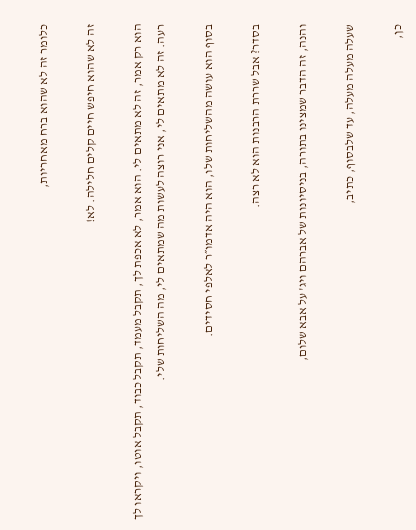כלומר זה לא שהוא ברח מאחריות,

זה לא שהוא חיפש חיים קלים חלילה. לא!

הוא רק אמר, זה לא מתאים לי. הוא אמר, לא אכפת לך, תקבל מעמד, תקבל כבוד, תקבל אוטו, ויקראו לך רעה. זה לא מתאים לי, אני רוצה לעשות מה שמתאים לי, מה השליחות שלי.

בסוף הוא עושה מהשליחות שלו, הוא היה אדמו״ר לאלפי חסידים.

בסדר? אבל שררת הרבנות הוא לא רצה.

והנה, זה הדבר שמצינו בתורה, בניסיונות של אברהם ויג' על אבא שלום,

שעלה מעלה מעלה, עד שלבסוף, כתיב,

כן,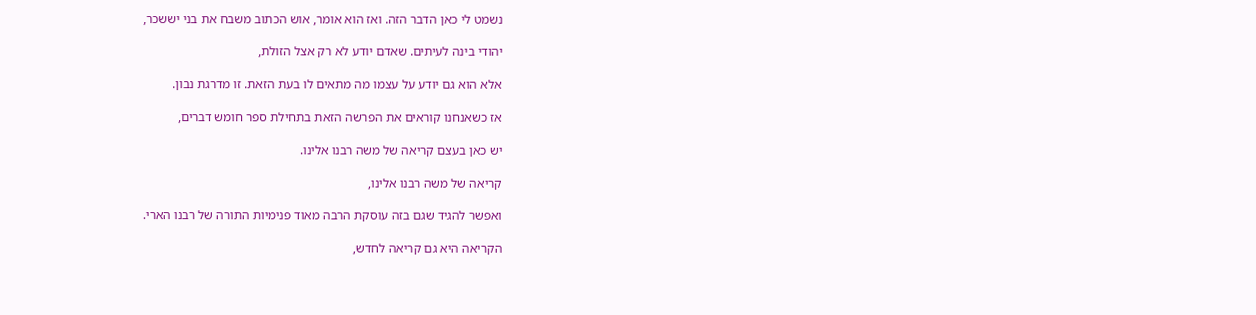נשמט לי כאן הדבר הזה. ואז הוא אומר, אוש הכתוב משבח את בני יששכר,

יהודי בינה לעיתים. שאדם יודע לא רק אצל הזולת,

אלא הוא גם יודע על עצמו מה מתאים לו בעת הזאת. זו מדרגת נבון.

אז כשאנחנו קוראים את הפרשה הזאת בתחילת ספר חומש דברים,

יש כאן בעצם קריאה של משה רבנו אלינו.

קריאה של משה רבנו אלינו,

ואפשר להגיד שגם בזה עוסקת הרבה מאוד פנימיות התורה של רבנו הארי.

הקריאה היא גם קריאה לחדש,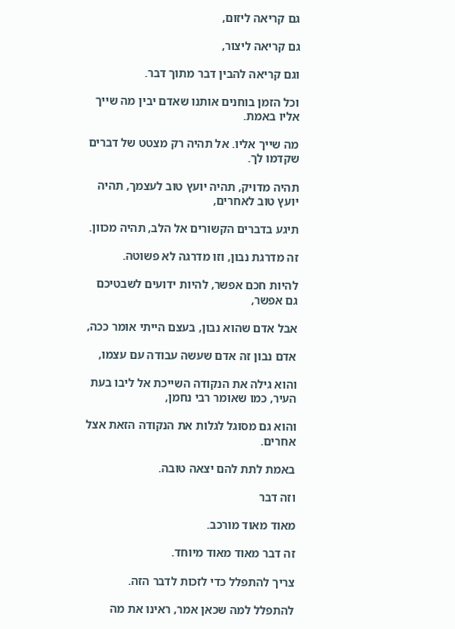גם קריאה ליזום,

גם קריאה ליצור,

וגם קריאה להבין דבר מתוך דבר.

וכל הזמן בוחנים אותנו שאדם יבין מה שייך אליו באמת.

מה שייך אליו. אל תהיה רק מצטט של דברים שקדמו לך.

תהיה מדויק, תהיה יועץ טוב לעצמך, תהיה יועץ טוב לאחרים,

תיגע בדברים הקשורים אל הלב, תהיה מכוון.

זה מדרגת נבון, וזו מדרגה לא פשוטה.

להיות חכם אפשר, להיות ידועים לשבטיכם גם אפשר,

אבל אדם שהוא נבון, בעצם הייתי אומר ככה,

אדם נבון זה אדם שעשה עבודה עם עצמו,

והוא גילה את הנקודה השייכת אל ליבו בעת העיר, כמו שאומר רבי נחמן,

והוא גם מסוגל לגלות את הנקודה הזאת אצל אחרים.

באמת לתת להם יצאה טובה.

וזה דבר

מאוד מאוד מורכב.

זה דבר מאוד מאוד מיוחד.

צריך להתפלל כדי לזכות לדבר הזה.

להתפלל למה שכאן אמר, ראינו את מה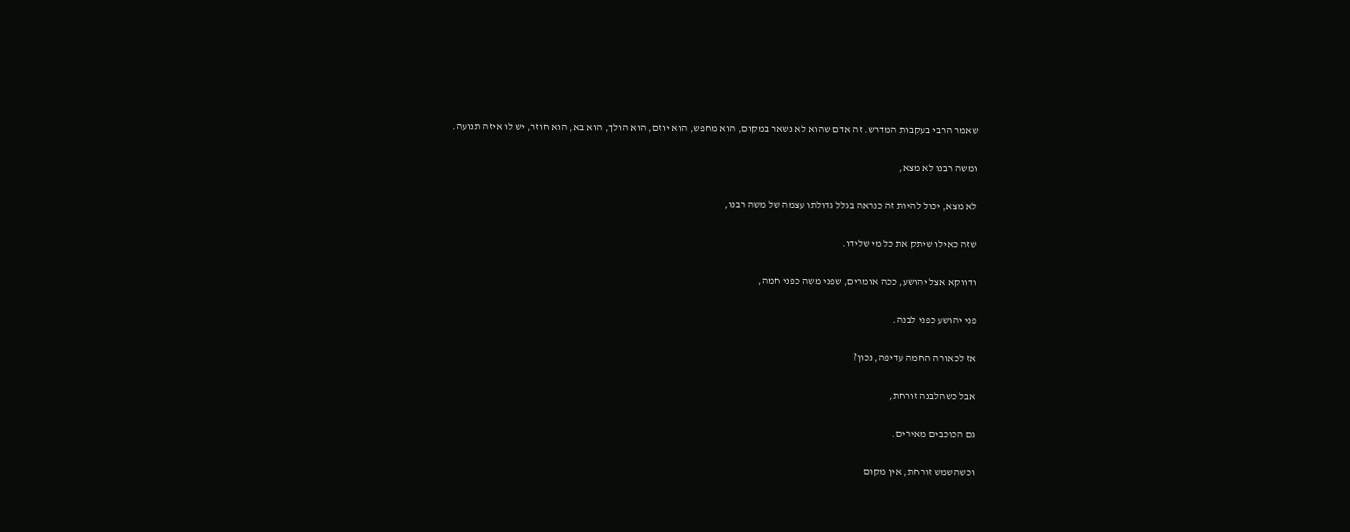שאמר הרבי בעקבות המדרש. זה אדם שהוא לא נשאר במקום, הוא מחפש, הוא יוזם, הוא הולך, הוא בא, הוא חוזר, יש לו איזה תנועה.

ומשה רבנו לא מצא,

לא מצא, יכול להיות זה כנראה בגלל גדולתו עצמה של משה רבנו,

שזה כאילו שיתק את כל מי שלידו.

ודווקא אצל יהושע, ככה אומרים, שפני משה כפני חמה,

פני יהושע כפני לבנה.

אז לכאורה החמה עדיפה, נכון?

אבל כשהלבנה זורחת,

גם הכוכבים מאירים.

וכשהשמש זורחת, אין מקום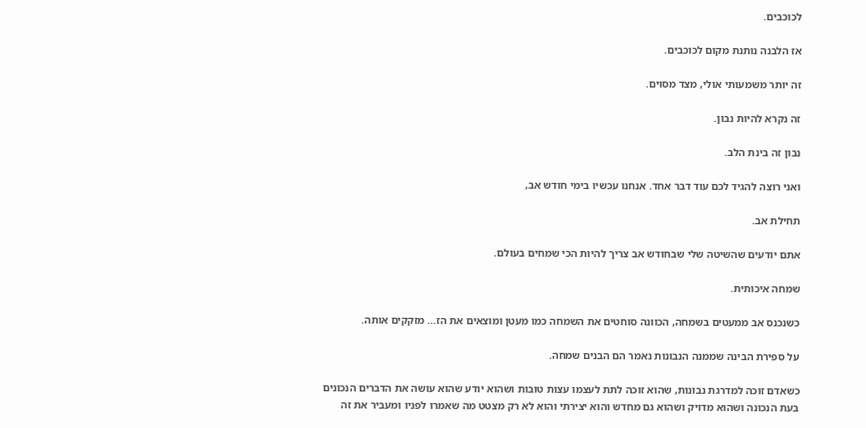לכוכבים.

אז הלבנה נותנת מקום לכוכבים.

זה יותר משמעותי אולי, מצד מסוים.

זה נקרא להיות נבון.

נבון זה בינת הלב.

ואני רוצה להגיד לכם עוד דבר אחד. אנחנו עכשיו בימי חודש אב,

תחילת אב.

אתם יודעים שהשיטה שלי שבחודש אב צריך להיות הכי שמחים בעולם.

שמחה איכותית.

כשנכנס אב ממעטים בשמחה, הכוונה סוחטים את השמחה כמו מעטן ומוצאים את הז... מזקקים אותה.

על ספירת הבינה שממנה הנבונות נאמר הם הבנים שמחה.

כשאדם זוכה למדרגת נבונות, שהוא זוכה לתת לעצמו עצות טובות ושהוא יודע שהוא עושה את הדברים הנכונים בעת הנכונה ושהוא מדויק ושהוא גם מחדש והוא יצירתי והוא לא רק מצטט מה שאמרו לפניו ומעביר את זה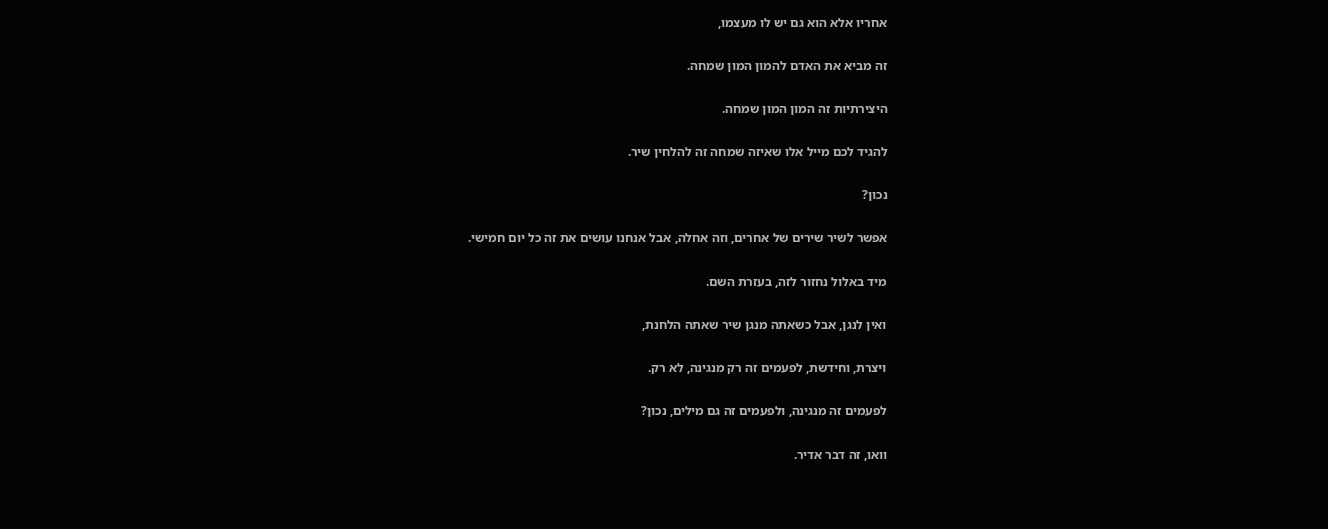אחריו אלא הוא גם יש לו מעצמו,

זה מביא את האדם להמון המון שמחה.

היצירתיות זה המון המון שמחה.

להגיד לכם מייל אלו שאיזה שמחה זה להלחין שיר.

נכון?

אפשר לשיר שירים של אחרים, וזה אחלה, אבל אנחנו עושים את זה כל יום חמישי.

מיד באלול נחזור לזה, בעזרת השם.

ואין לנגן, אבל כשאתה מנגן שיר שאתה הלחנת,

ויצרת, וחידשת, לפעמים זה רק מנגינה, לא רק.

לפעמים זה מנגינה, ולפעמים זה גם מילים, נכון?

וואו, זה דבר אדיר.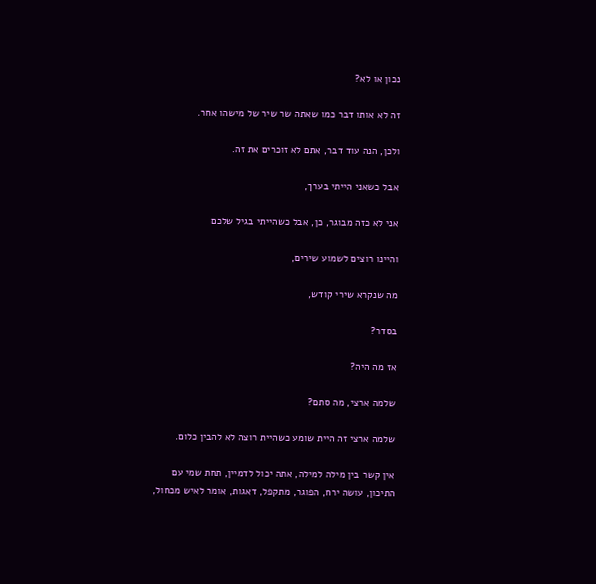נכון או לא?

זה לא אותו דבר כמו שאתה שר שיר של מישהו אחר.

ולכן, הנה עוד דבר, אתם לא זוכרים את זה.

אבל כשאני הייתי בערך,

אני לא כזה מבוגר, כן, אבל כשהייתי בגיל שלכם

והיינו רוצים לשמוע שירים,

מה שנקרא שירי קודש,

בסדר?

אז מה היה?

שלמה ארצי, מה סתם?

שלמה ארצי זה היית שומע כשהיית רוצה לא להבין כלום.

אין קשר בין מילה למילה, אתה יכול לדמיין, תחת שמי עם התיכון, עושה ירח, הפוגר, מתקפל, דאגות, אומר לאיש מכחול,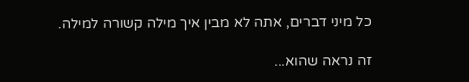כל מיני דברים, אתה לא מבין איך מילה קשורה למילה.

זה נראה שהוא...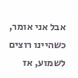אבל אני אומר, כשהיינו רוצים לשמוע, אז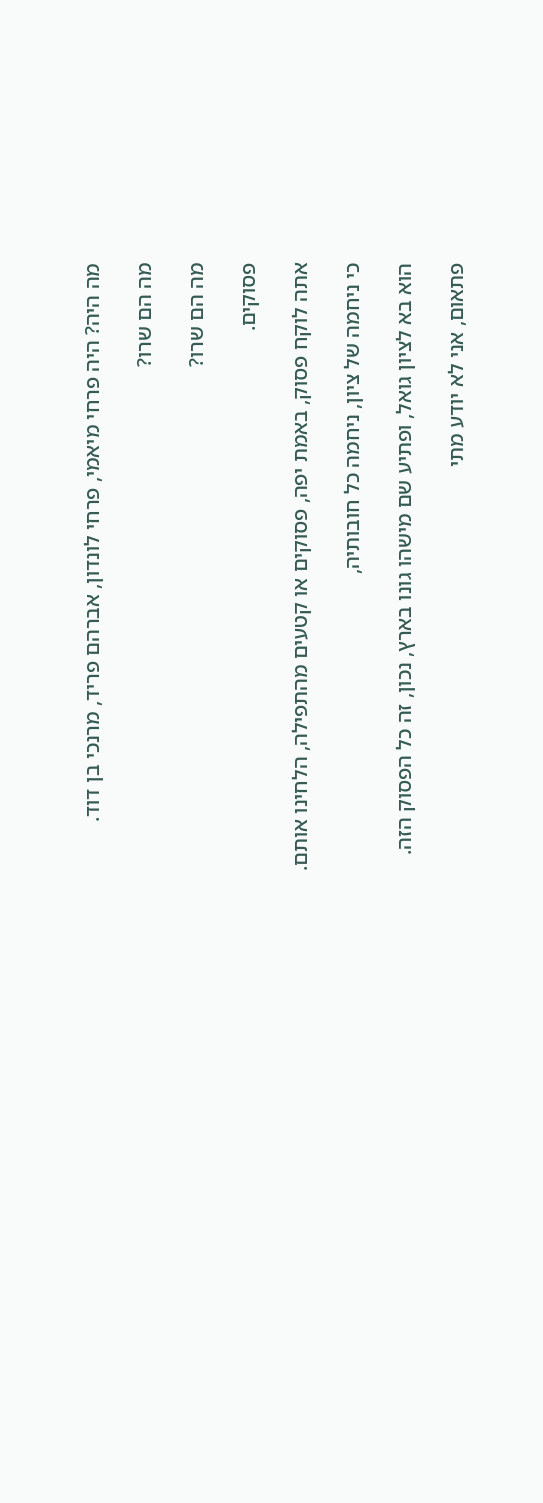מה היה? היה פרחי מיאמי, פרחי לונדון, אברהם פריד, מרנכי בן דוד.

מה הם שרו?

מה הם שרו?

פסוקים.

אתה לוקח פסוק, באמת יפה, פסוקים או קטעים מהתפילה, הלחינו אותם.

כי ניחמה של ציון, ניחמה כל חובותיה,

הוא בא לציון גואל, ופתיע שם מישהו גונו בארץ, נכון, זה כל הפסוק הזה.

פתאום, אני לא יודע מתי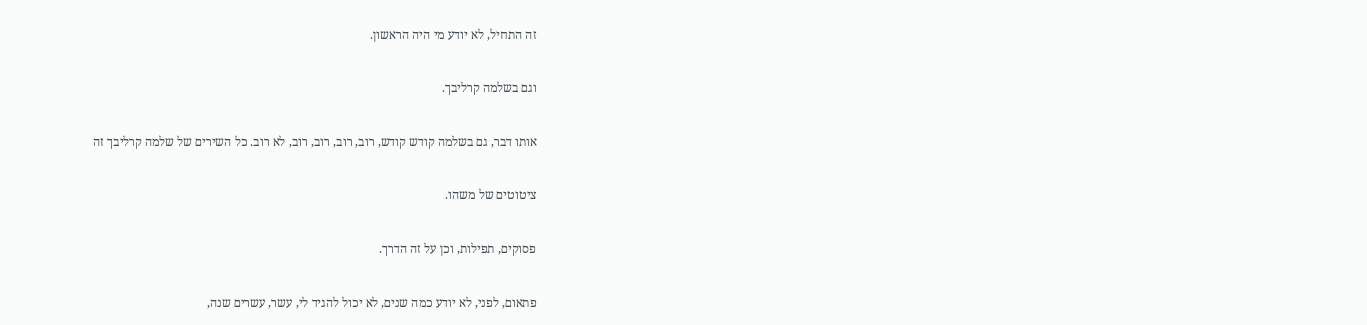זה התחיל, לא יודע מי היה הראשון.

וגם בשלמה קרליבך.

אותו דבר, גם בשלמה קודש קודש, רוב, רוב, רוב, רוב, לא רוב. כל השירים של שלמה קרליבך זה

ציטוטים של משהו.

פסוקים, תפילות, וכן על זה הדרך.

פתאום, לפני, לא יודע כמה שנים, לא יכול להגיד לי, עשר, עשרים שנה,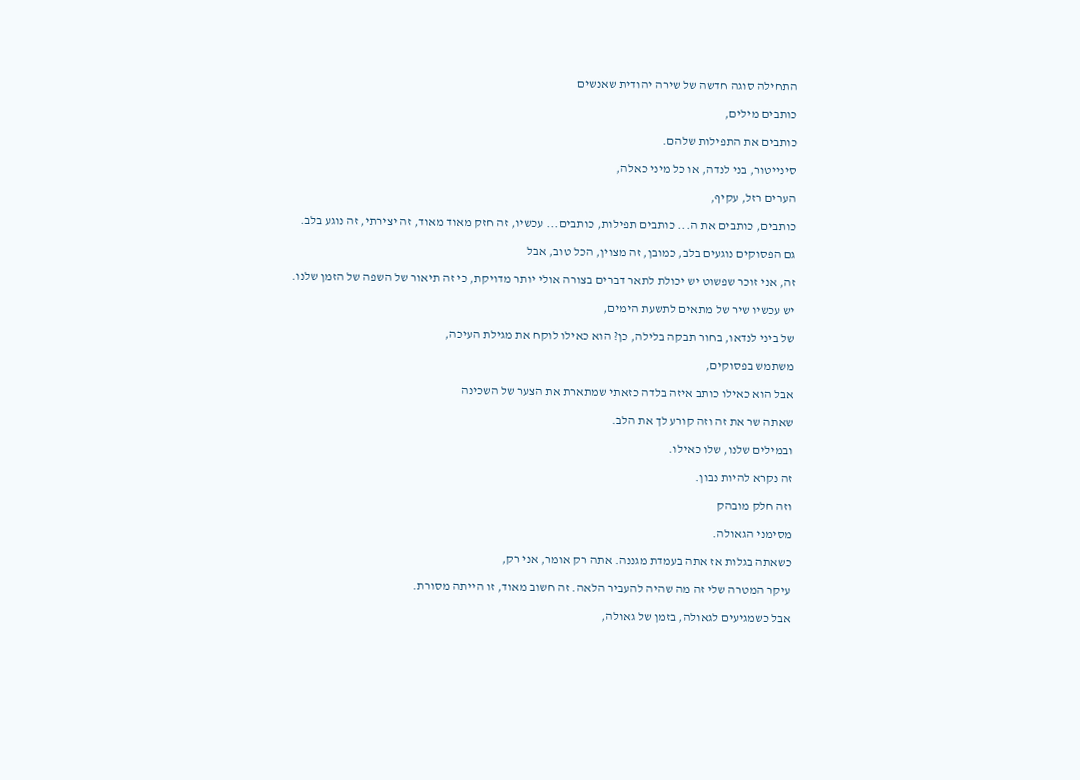התחילה סוגה חדשה של שירה יהודית שאנשים

כותבים מילים,

כותבים את התפילות שלהם.

סינייטור, בני לנדה, או כל מיני כאלה,

הערים רזל, עקיף,

כותבים, כותבים את ה... כותבים תפילות, כותבים... עכשיו, זה חזק מאוד מאוד, זה יצירתי, זה נוגע בלב.

גם הפסוקים נוגעים בלב, כמובן, זה מצוין, הכל טוב, אבל

זה, אני זוכר שפשוט יש יכולת לתאר דברים בצורה אולי יותר מדויקת, כי זה תיאור של השפה של הזמן שלנו.

יש עכשיו שיר של מתאים לתשעת הימים,

של ביני לנדאו, בחור תבקה בלילה, כן? הוא כאילו לוקח את מגילת העיכה,

משתמש בפסוקים,

אבל הוא כאילו כותב איזה בלדה כזאתי שמתארת את הצער של השכינה

שאתה שר את זה וזה קורע לך את הלב.

ובמילים שלנו, שלו כאילו.

זה נקרא להיות נבון.

וזה חלק מובהק

מסימני הגאולה.

כשאתה בגלות אז אתה בעמדת מגננה. אתה רק אומר, אני רק,

עיקר המטרה שלי זה מה שהיה להעביר הלאה. זה חשוב מאוד, זו הייתה מסורת.

אבל כשמגיעים לגאולה, בזמן של גאולה,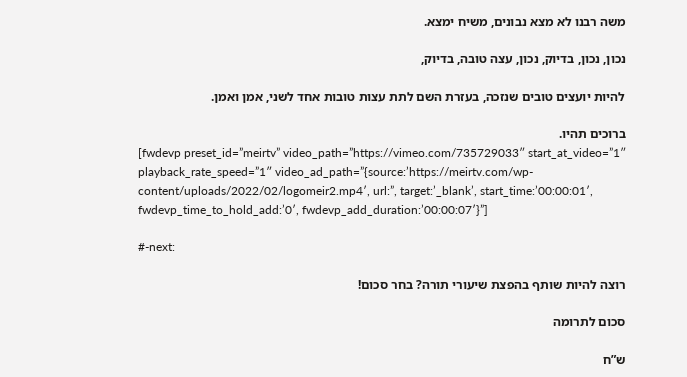משה רבנו לא מצא נבונים, משיח ימצא.

נכון, נכון, בדיוק, נכון, עצה טובה, בדיוק,

להיות יועצים טובים שנזכה, בעזרת השם לתת עצות טובות אחד לשני, אמן ואמן.

ברוכים תהיו.
[fwdevp preset_id=”meirtv” video_path=”https://vimeo.com/735729033″ start_at_video=”1″ playback_rate_speed=”1″ video_ad_path=”{source:’https://meirtv.com/wp-content/uploads/2022/02/logomeir2.mp4′, url:”, target:’_blank’, start_time:’00:00:01′, fwdevp_time_to_hold_add:’0′, fwdevp_add_duration:’00:00:07′}”]

#-next:

רוצה להיות שותף בהפצת שיעורי תורה? בחר סכום!

סכום לתרומה

ש”ח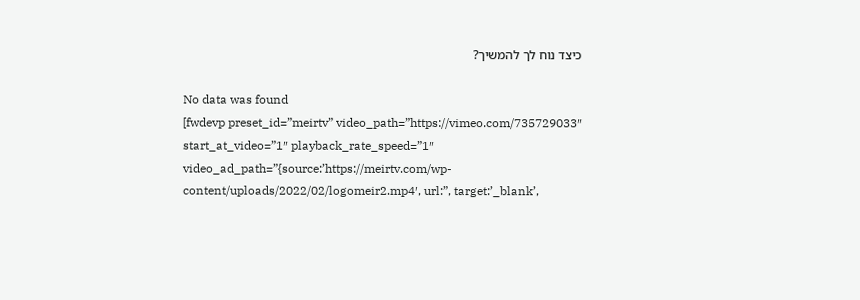כיצד נוח לך להמשיך?

No data was found
[fwdevp preset_id=”meirtv” video_path=”https://vimeo.com/735729033″ start_at_video=”1″ playback_rate_speed=”1″ video_ad_path=”{source:’https://meirtv.com/wp-content/uploads/2022/02/logomeir2.mp4′, url:”, target:’_blank’,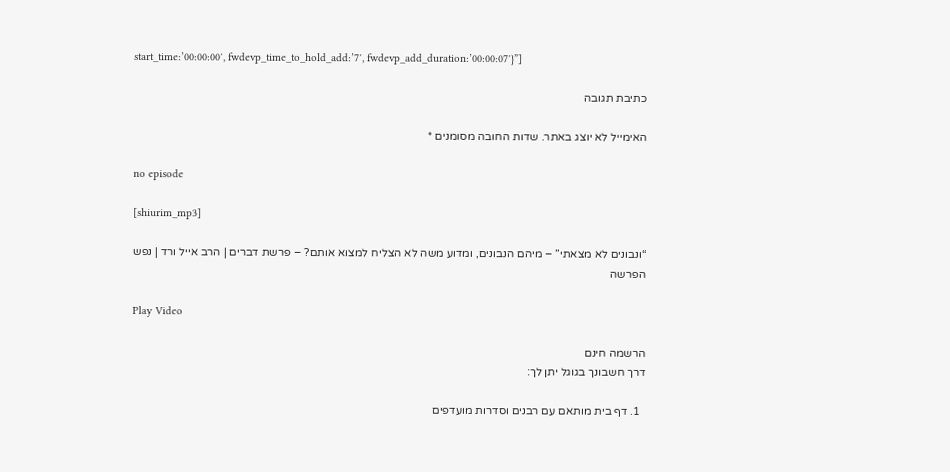start_time:’00:00:00′, fwdevp_time_to_hold_add:’7′, fwdevp_add_duration:’00:00:07′}”]

כתיבת תגובה

האימייל לא יוצג באתר. שדות החובה מסומנים *

no episode

[shiurim_mp3]

“ונבונים לא מצאתי” – מיהם הנבונים, ומדוע משה לא הצליח למצוא אותם? – פרשת דברים | הרב אייל ורד | נפש הפרשה

Play Video

הרשמה חינם
דרך חשבונך בגוגל יתן לך:

  1. דף בית מותאם עם רבנים וסדרות מועדפים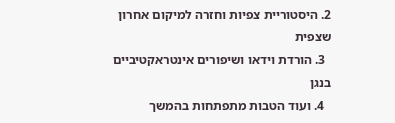2. היסטוריית צפיות וחזרה למיקום אחרון שצפית
  3. הורדת וידאו ושיפורים אינטראקטיביים בנגן
  4. ועוד הטבות מתפתחות בהמשך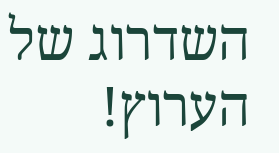השדרוג של הערוץ!